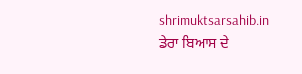shrimuktsarsahib.in
ਡੇਰਾ ਬਿਆਸ ਦੇ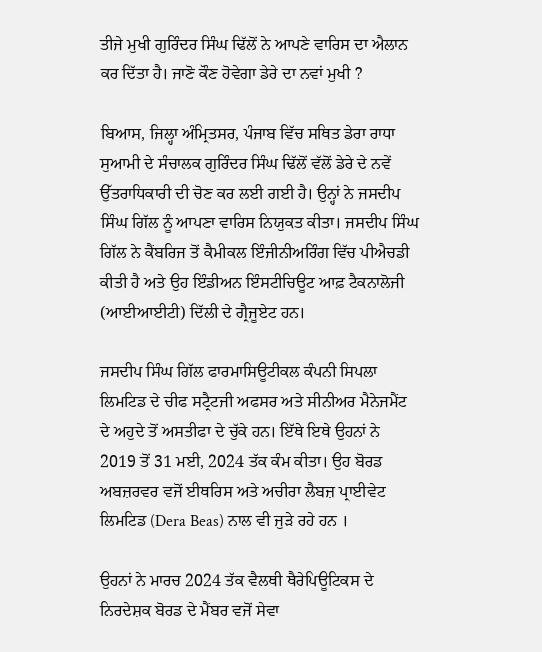ਤੀਜੇ ਮੁਖੀ ਗੁਰਿੰਦਰ ਸਿੰਘ ਢਿੱਲੋਂ ਨੇ ਆਪਣੇ ਵਾਰਿਸ ਦਾ ਐਲਾਨ ਕਰ ਦਿੱਤਾ ਹੈ। ਜਾਣੋ ਕੌਣ ਹੋਵੇਗਾ ਡੇਰੇ ਦਾ ਨਵਾਂ ਮੁਖੀ ?

ਬਿਆਸ, ਜਿਲ੍ਹਾ ਅੰਮ੍ਰਿਤਸਰ, ਪੰਜਾਬ ਵਿੱਚ ਸਥਿਤ ਡੇਰਾ ਰਾਧਾ ਸੁਆਮੀ ਦੇ ਸੰਚਾਲਕ ਗੁਰਿੰਦਰ ਸਿੰਘ ਢਿੱਲੋਂ ਵੱਲੋਂ ਡੇਰੇ ਦੇ ਨਵੇਂ ਉੱਤਰਾਧਿਕਾਰੀ ਦੀ ਚੋਣ ਕਰ ਲਈ ਗਈ ਹੈ। ਉਨ੍ਹਾਂ ਨੇ ਜਸਦੀਪ ਸਿੰਘ ਗਿੱਲ ਨੂੰ ਆਪਣਾ ਵਾਰਿਸ ਨਿਯੁਕਤ ਕੀਤਾ। ਜਸਦੀਪ ਸਿੰਘ ਗਿੱਲ ਨੇ ਕੈਂਬਰਿਜ ਤੋਂ ਕੈਮੀਕਲ ਇੰਜੀਨੀਅਰਿੰਗ ਵਿੱਚ ਪੀਐਚਡੀ ਕੀਤੀ ਹੈ ਅਤੇ ਉਹ ਇੰਡੀਅਨ ਇੰਸਟੀਚਿਊਟ ਆਫ਼ ਟੈਕਨਾਲੋਜੀ (ਆਈਆਈਟੀ) ਦਿੱਲੀ ਦੇ ਗ੍ਰੈਜੂਏਟ ਹਨ।

ਜਸਦੀਪ ਸਿੰਘ ਗਿੱਲ ਫਾਰਮਾਸਿਊਟੀਕਲ ਕੰਪਨੀ ਸਿਪਲਾ ਲਿਮਟਿਡ ਦੇ ਚੀਫ ਸਟ੍ਰੈਟਜੀ ਅਫਸਰ ਅਤੇ ਸੀਨੀਅਰ ਮੈਨੇਜਮੈਂਟ ਦੇ ਅਹੁਦੇ ਤੋਂ ਅਸਤੀਫਾ ਦੇ ਚੁੱਕੇ ਹਨ। ਇੱਥੇ ਇਥੇ ਉਹਨਾਂ ਨੇ 2019 ਤੋਂ 31 ਮਈ, 2024 ਤੱਕ ਕੰਮ ਕੀਤਾ। ਉਹ ਬੋਰਡ ਅਬਜ਼ਰਵਰ ਵਜੋਂ ਈਥਰਿਸ ਅਤੇ ਅਚੀਰਾ ਲੈਬਜ਼ ਪ੍ਰਾਈਵੇਟ ਲਿਮਟਿਡ (Dera Beas) ਨਾਲ ਵੀ ਜੁੜੇ ਰਹੇ ਹਨ ।

ਉਹਨਾਂ ਨੇ ਮਾਰਚ 2024 ਤੱਕ ਵੈਲਥੀ ਥੈਰੇਪਿਊਟਿਕਸ ਦੇ ਨਿਰਦੇਸ਼ਕ ਬੋਰਡ ਦੇ ਮੈਂਬਰ ਵਜੋਂ ਸੇਵਾ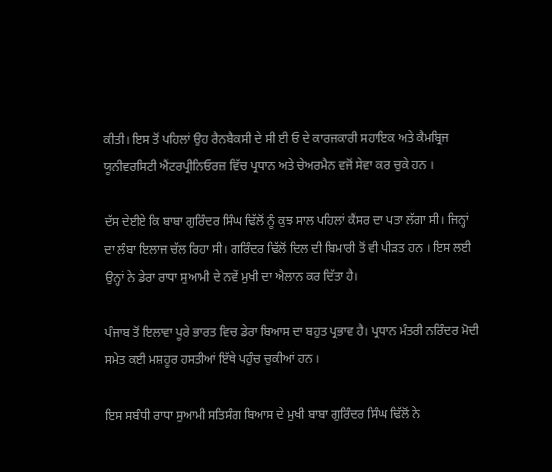ਕੀਤੀ। ਇਸ ਤੋਂ ਪਹਿਲਾਂ ਉਹ ਰੈਨਬੈਕਸੀ ਦੇ ਸੀ ਈ ਓ ਦੇ ਕਾਰਜਕਾਰੀ ਸਹਾਇਕ ਅਤੇ ਕੈਮਬ੍ਰਿਜ ਯੂਨੀਵਰਸਿਟੀ ਐਂਟਰਪ੍ਰੀਨਿਓਰਜ਼ ਵਿੱਚ ਪ੍ਰਧਾਨ ਅਤੇ ਚੇਅਰਮੈਨ ਵਜੋਂ ਸੇਵਾ ਕਰ ਚੁਕੇ ਹਨ ।

ਦੱਸ ਦੇਈਏ ਕਿ ਬਾਬਾ ਗੁਰਿੰਦਰ ਸਿੰਘ ਢਿੱਲੋਂ ਨੂੰ ਕੁਝ ਸਾਲ ਪਹਿਲਾਂ ਕੈਂਸਰ ਦਾ ਪਤਾ ਲੱਗਾ ਸੀ। ਜਿਨ੍ਹਾਂ ਦਾ ਲੰਬਾ ਇਲਾਜ ਚੱਲ ਰਿਹਾ ਸੀ। ਗਰਿੰਦਰ ਢਿੱਲੋਂ ਦਿਲ ਦੀ ਬਿਮਾਰੀ ਤੋਂ ਵੀ ਪੀੜਤ ਹਨ । ਇਸ ਲਈ ਉਨ੍ਹਾਂ ਨੇ ਡੇਰਾ ਰਾਧਾ ਸੁਆਮੀ ਦੇ ਨਵੇਂ ਮੁਖੀ ਦਾ ਐਲਾਨ ਕਰ ਦਿੱਤਾ ਹੈ।

ਪੰਜਾਬ ਤੋਂ ਇਲਾਵਾ ਪੂਰੇ ਭਾਰਤ ਵਿਚ ਡੇਰਾ ਬਿਆਸ ਦਾ ਬਹੁਤ ਪ੍ਰਭਾਵ ਹੈ। ਪ੍ਰਧਾਨ ਮੰਤਰੀ ਨਰਿੰਦਰ ਮੋਦੀ ਸਮੇਤ ਕਈ ਮਸ਼ਹੂਰ ਹਸਤੀਆਂ ਇੱਥੇ ਪਹੁੰਚ ਚੁਕੀਆਂ ਹਨ ।

ਇਸ ਸਬੰਧੀ ਰਾਧਾ ਸੁਆਮੀ ਸਤਿਸੰਗ ਬਿਆਸ ਦੇ ਮੁਖੀ ਬਾਬਾ ਗੁਰਿੰਦਰ ਸਿੰਘ ਢਿੱਲੋਂ ਨੇ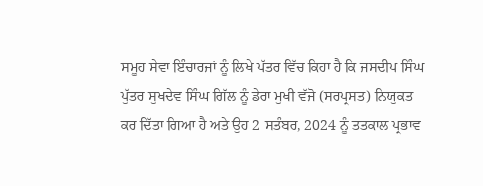ਸਮੂਹ ਸੇਵਾ ਇੰਚਾਰਜਾਂ ਨੂੰ ਲਿਖੇ ਪੱਤਰ ਵਿੱਚ ਕਿਹਾ ਹੈ ਕਿ ਜਸਦੀਪ ਸਿੰਘ ਪੁੱਤਰ ਸੁਖਦੇਵ ਸਿੰਘ ਗਿੱਲ ਨੂੰ ਡੇਰਾ ਮੁਖੀ ਵੱਜੋ (ਸਰਪ੍ਰਸਤ) ਨਿਯੁਕਤ ਕਰ ਦਿੱਤਾ ਗਿਆ ਹੈ ਅਤੇ ਉਹ 2 ਸਤੰਬਰ, 2024 ਨੂੰ ਤਤਕਾਲ ਪ੍ਰਭਾਵ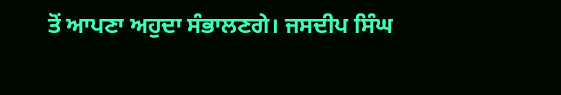ਤੋਂ ਆਪਣਾ ਅਹੁਦਾ ਸੰਭਾਲਣਗੇ। ਜਸਦੀਪ ਸਿੰਘ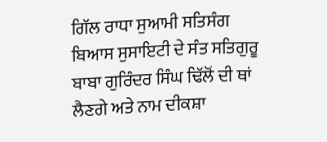ਗਿੱਲ ਰਾਧਾ ਸੁਆਮੀ ਸਤਿਸੰਗ ਬਿਆਸ ਸੁਸਾਇਟੀ ਦੇ ਸੰਤ ਸਤਿਗੁਰੂ ਬਾਬਾ ਗੁਰਿੰਦਰ ਸਿੰਘ ਢਿੱਲੋਂ ਦੀ ਥਾਂ ਲੈਣਗੇ ਅਤੇ ਨਾਮ ਦੀਕਸ਼ਾ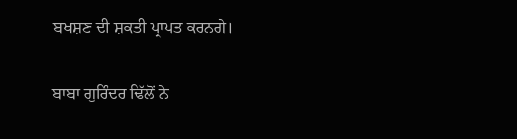ਬਖਸ਼ਣ ਦੀ ਸ਼ਕਤੀ ਪ੍ਰਾਪਤ ਕਰਨਗੇ।

ਬਾਬਾ ਗੁਰਿੰਦਰ ਢਿੱਲੋਂ ਨੇ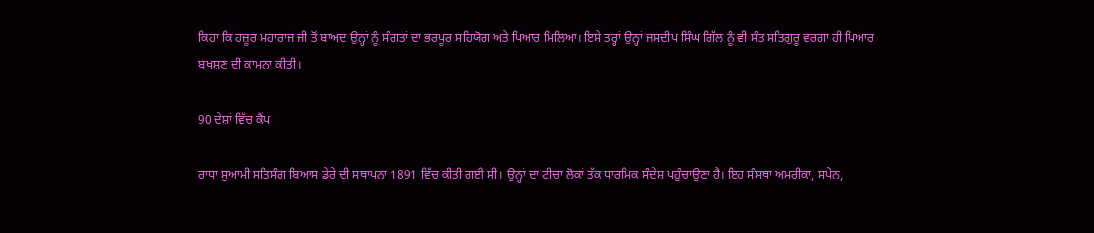ਕਿਹਾ ਕਿ ਹਜ਼ੂਰ ਮਹਾਰਾਜ ਜੀ ਤੋਂ ਬਾਅਦ ਉਨ੍ਹਾਂ ਨੂੰ ਸੰਗਤਾਂ ਦਾ ਭਰਪੂਰ ਸਹਿਯੋਗ ਅਤੇ ਪਿਆਰ ਮਿਲਿਆ। ਇਸੇ ਤਰ੍ਹਾਂ ਉਨ੍ਹਾਂ ਜਸਦੀਪ ਸਿੰਘ ਗਿੱਲ ਨੂੰ ਵੀ ਸੰਤ ਸਤਿਗੁਰੂ ਵਰਗਾ ਹੀ ਪਿਆਰ ਬਖਸ਼ਣ ਦੀ ਕਾਮਨਾ ਕੀਤੀ।

90 ਦੇਸ਼ਾਂ ਵਿੱਚ ਕੈਂਪ

ਰਾਧਾ ਸੁਆਮੀ ਸਤਿਸੰਗ ਬਿਆਸ ਡੇਰੇ ਦੀ ਸਥਾਪਨਾ 1891 ਵਿੱਚ ਕੀਤੀ ਗਈ ਸੀ। ਉਨ੍ਹਾਂ ਦਾ ਟੀਚਾ ਲੋਕਾਂ ਤੱਕ ਧਾਰਮਿਕ ਸੰਦੇਸ਼ ਪਹੁੰਚਾਉਣਾ ਹੈ। ਇਹ ਸੰਸਥਾ ਅਮਰੀਕਾ, ਸਪੇਨ,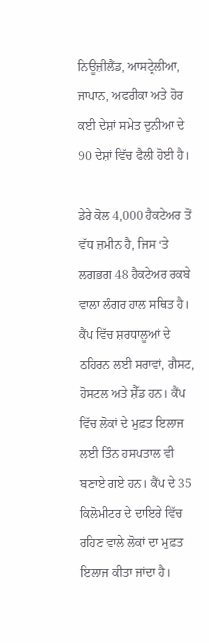ਨਿਊਜ਼ੀਲੈਂਡ, ਆਸਟ੍ਰੇਲੀਆ, ਜਾਪਾਨ, ਅਫਰੀਕਾ ਅਤੇ ਹੋਰ ਕਈ ਦੇਸ਼ਾਂ ਸਮੇਤ ਦੁਨੀਆ ਦੇ 90 ਦੇਸ਼ਾਂ ਵਿੱਚ ਫੈਲੀ ਹੋਈ ਹੈ।

ਡੇਰੇ ਕੋਲ 4,000 ਹੈਕਟੇਅਰ ਤੋਂ ਵੱਧ ਜ਼ਮੀਨ ਹੈ, ਜਿਸ ‘ਤੇ ਲਗਭਗ 48 ਹੈਕਟੇਅਰ ਰਕਬੇ ਵਾਲਾ ਲੰਗਰ ਹਾਲ ਸਥਿਤ ਹੈ। ਕੈਂਪ ਵਿੱਚ ਸ਼ਰਧਾਲੂਆਂ ਦੇ ਠਹਿਰਨ ਲਈ ਸਰਾਵਾਂ, ਗੈਸਟ, ਹੋਸਟਲ ਅਤੇ ਸ਼ੈੱਡ ਹਨ। ਕੈਂਪ ਵਿੱਚ ਲੋਕਾਂ ਦੇ ਮੁਫ਼ਤ ਇਲਾਜ ਲਈ ਤਿੰਨ ਹਸਪਤਾਲ ਵੀ ਬਣਾਏ ਗਏ ਹਨ। ਕੈਂਪ ਦੇ 35 ਕਿਲੋਮੀਟਰ ਦੇ ਦਾਇਰੇ ਵਿੱਚ ਰਹਿਣ ਵਾਲੇ ਲੋਕਾਂ ਦਾ ਮੁਫ਼ਤ ਇਲਾਜ ਕੀਤਾ ਜਾਂਦਾ ਹੈ।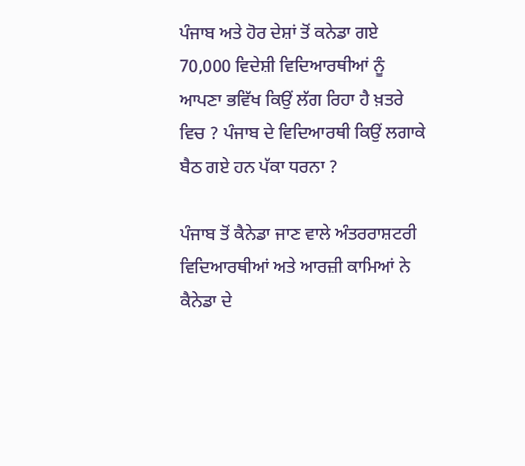ਪੰਜਾਬ ਅਤੇ ਹੋਰ ਦੇਸ਼ਾਂ ਤੋਂ ਕਨੇਡਾ ਗਏ 70,000 ਵਿਦੇਸ਼ੀ ਵਿਦਿਆਰਥੀਆਂ ਨੂੰ ਆਪਣਾ ਭਵਿੱਖ ਕਿਉਂ ਲੱਗ ਰਿਹਾ ਹੈ ਖ਼ਤਰੇ ਵਿਚ ? ਪੰਜਾਬ ਦੇ ਵਿਦਿਆਰਥੀ ਕਿਉਂ ਲਗਾਕੇ ਬੈਠ ਗਏ ਹਨ ਪੱਕਾ ਧਰਨਾ ?

ਪੰਜਾਬ ਤੋਂ ਕੈਨੇਡਾ ਜਾਣ ਵਾਲੇ ਅੰਤਰਰਾਸ਼ਟਰੀ ਵਿਦਿਆਰਥੀਆਂ ਅਤੇ ਆਰਜ਼ੀ ਕਾਮਿਆਂ ਨੇ ਕੈਨੇਡਾ ਦੇ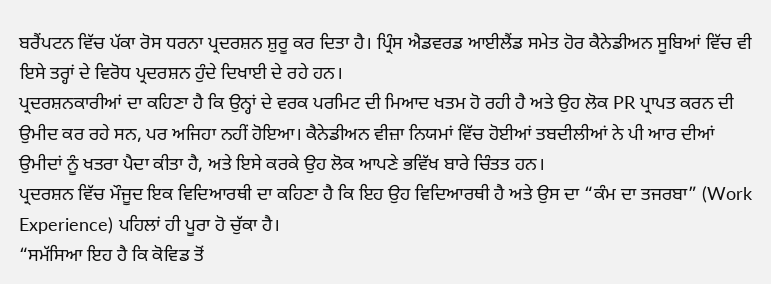ਬਰੈਂਪਟਨ ਵਿੱਚ ਪੱਕਾ ਰੋਸ ਧਰਨਾ ਪ੍ਰਦਰਸ਼ਨ ਸ਼ੁਰੂ ਕਰ ਦਿਤਾ ਹੈ। ਪ੍ਰਿੰਸ ਐਡਵਰਡ ਆਈਲੈਂਡ ਸਮੇਤ ਹੋਰ ਕੈਨੇਡੀਅਨ ਸੂਬਿਆਂ ਵਿੱਚ ਵੀ ਇਸੇ ਤਰ੍ਹਾਂ ਦੇ ਵਿਰੋਧ ਪ੍ਰਦਰਸ਼ਨ ਹੁੰਦੇ ਦਿਖਾਈ ਦੇ ਰਹੇ ਹਨ।
ਪ੍ਰਦਰਸ਼ਨਕਾਰੀਆਂ ਦਾ ਕਹਿਣਾ ਹੈ ਕਿ ਉਨ੍ਹਾਂ ਦੇ ਵਰਕ ਪਰਮਿਟ ਦੀ ਮਿਆਦ ਖਤਮ ਹੋ ਰਹੀ ਹੈ ਅਤੇ ਉਹ ਲੋਕ PR ਪ੍ਰਾਪਤ ਕਰਨ ਦੀ ਉਮੀਦ ਕਰ ਰਹੇ ਸਨ, ਪਰ ਅਜਿਹਾ ਨਹੀਂ ਹੋਇਆ। ਕੈਨੇਡੀਅਨ ਵੀਜ਼ਾ ਨਿਯਮਾਂ ਵਿੱਚ ਹੋਈਆਂ ਤਬਦੀਲੀਆਂ ਨੇ ਪੀ ਆਰ ਦੀਆਂ ਉਮੀਦਾਂ ਨੂੰ ਖਤਰਾ ਪੈਦਾ ਕੀਤਾ ਹੈ, ਅਤੇ ਇਸੇ ਕਰਕੇ ਉਹ ਲੋਕ ਆਪਣੇ ਭਵਿੱਖ ਬਾਰੇ ਚਿੰਤਤ ਹਨ।
ਪ੍ਰਦਰਸ਼ਨ ਵਿੱਚ ਮੌਜੂਦ ਇਕ ਵਿਦਿਆਰਥੀ ਦਾ ਕਹਿਣਾ ਹੈ ਕਿ ਇਹ ਉਹ ਵਿਦਿਆਰਥੀ ਹੈ ਅਤੇ ਉਸ ਦਾ “ਕੰਮ ਦਾ ਤਜਰਬਾ” (Work Experience) ਪਹਿਲਾਂ ਹੀ ਪੂਰਾ ਹੋ ਚੁੱਕਾ ਹੈ।
“ਸਮੱਸਿਆ ਇਹ ਹੈ ਕਿ ਕੋਵਿਡ ਤੋਂ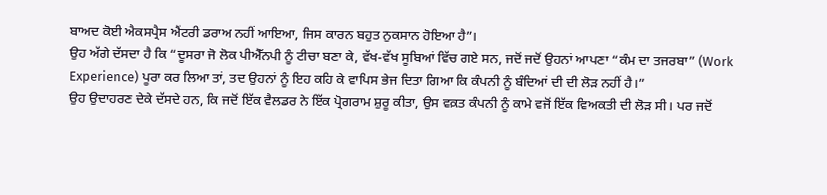ਬਾਅਦ ਕੋਈ ਐਕਸਪ੍ਰੈਸ ਐਂਟਰੀ ਡਰਾਅ ਨਹੀਂ ਆਇਆ, ਜਿਸ ਕਾਰਨ ਬਹੁਤ ਨੁਕਸਾਨ ਹੋਇਆ ਹੈ”।
ਉਹ ਅੱਗੇ ਦੱਸਦਾ ਹੈ ਕਿ “ਦੂਸਰਾ ਜੋ ਲੋਕ ਪੀਐੱਨਪੀ ਨੂੰ ਟੀਚਾ ਬਣਾ ਕੇ, ਵੱਖ-ਵੱਖ ਸੂਬਿਆਂ ਵਿੱਚ ਗਏ ਸਨ, ਜਦੋਂ ਜਦੋਂ ਉਹਨਾਂ ਆਪਣਾ “ਕੰਮ ਦਾ ਤਜਰਬਾ” (Work Experience) ਪੂਰਾ ਕਰ ਲਿਆ ਤਾਂ, ਤਦ ਉਹਨਾਂ ਨੂੰ ਇਹ ਕਹਿ ਕੇ ਵਾਪਿਸ ਭੇਜ ਦਿਤਾ ਗਿਆ ਕਿ ਕੰਪਨੀ ਨੂੰ ਬੰਦਿਆਂ ਦੀ ਦੀ ਲੋੜ ਨਹੀਂ ਹੈ।”
ਉਹ ਉਦਾਹਰਣ ਦੇਕੇ ਦੱਸਦੇ ਹਨ, ਕਿ ਜਦੋਂ ਇੱਕ ਵੈਲਡਰ ਨੇ ਇੱਕ ਪ੍ਰੋਗਰਾਮ ਸ਼ੁਰੂ ਕੀਤਾ, ਉਸ ਵਕ਼ਤ ਕੰਪਨੀ ਨੂੰ ਕਾਮੇ ਵਜੋਂ ਇੱਕ ਵਿਅਕਤੀ ਦੀ ਲੋੜ ਸੀ। ਪਰ ਜਦੋਂ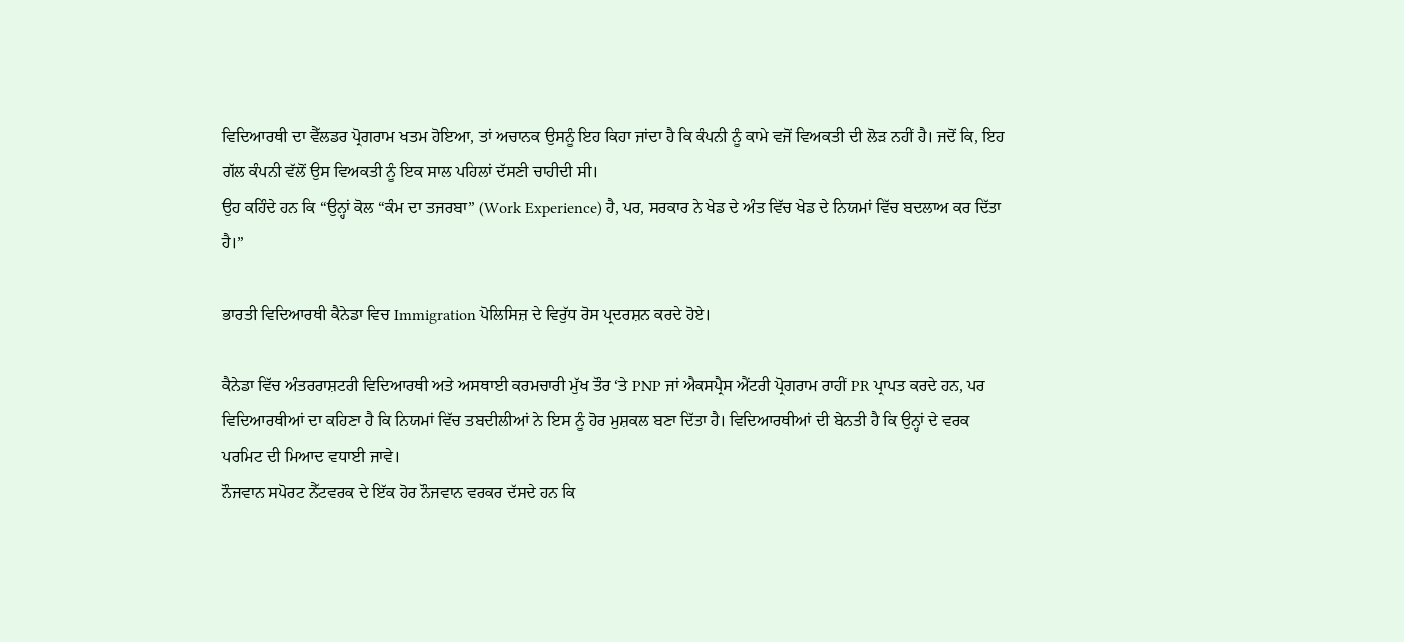ਵਿਦਿਆਰਥੀ ਦਾ ਵੈੱਲਡਰ ਪ੍ਰੋਗਰਾਮ ਖਤਮ ਹੋਇਆ, ਤਾਂ ਅਚਾਨਕ ਉਸਨੂੰ ਇਹ ਕਿਹਾ ਜਾਂਦਾ ਹੈ ਕਿ ਕੰਪਨੀ ਨੂੰ ਕਾਮੇ ਵਜੋਂ ਵਿਅਕਤੀ ਦੀ ਲੋੜ ਨਹੀਂ ਹੈ। ਜਦੋਂ ਕਿ, ਇਹ ਗੱਲ ਕੰਪਨੀ ਵੱਲੋਂ ਉਸ ਵਿਅਕਤੀ ਨੂੰ ਇਕ ਸਾਲ ਪਹਿਲਾਂ ਦੱਸਣੀ ਚਾਹੀਦੀ ਸੀ।
ਉਹ ਕਹਿੰਦੇ ਹਨ ਕਿ “ਉਨ੍ਹਾਂ ਕੋਲ “ਕੰਮ ਦਾ ਤਜਰਬਾ” (Work Experience) ਹੈ, ਪਰ, ਸਰਕਾਰ ਨੇ ਖੇਡ ਦੇ ਅੰਤ ਵਿੱਚ ਖੇਡ ਦੇ ਨਿਯਮਾਂ ਵਿੱਚ ਬਦਲਾਅ ਕਰ ਦਿੱਤਾ ਹੈ।”

ਭਾਰਤੀ ਵਿਦਿਆਰਥੀ ਕੈਨੇਡਾ ਵਿਚ Immigration ਪੋਲਿਸਿਜ਼ ਦੇ ਵਿਰੁੱਧ ਰੋਸ ਪ੍ਰਦਰਸ਼ਨ ਕਰਦੇ ਹੋਏ।

ਕੈਨੇਡਾ ਵਿੱਚ ਅੰਤਰਰਾਸ਼ਟਰੀ ਵਿਦਿਆਰਥੀ ਅਤੇ ਅਸਥਾਈ ਕਰਮਚਾਰੀ ਮੁੱਖ ਤੌਰ ‘ਤੇ PNP ਜਾਂ ਐਕਸਪ੍ਰੈਸ ਐਂਟਰੀ ਪ੍ਰੋਗਰਾਮ ਰਾਹੀਂ PR ਪ੍ਰਾਪਤ ਕਰਦੇ ਹਨ, ਪਰ ਵਿਦਿਆਰਥੀਆਂ ਦਾ ਕਹਿਣਾ ਹੈ ਕਿ ਨਿਯਮਾਂ ਵਿੱਚ ਤਬਦੀਲੀਆਂ ਨੇ ਇਸ ਨੂੰ ਹੋਰ ਮੁਸ਼ਕਲ ਬਣਾ ਦਿੱਤਾ ਹੈ। ਵਿਦਿਆਰਥੀਆਂ ਦੀ ਬੇਨਤੀ ਹੈ ਕਿ ਉਨ੍ਹਾਂ ਦੇ ਵਰਕ ਪਰਮਿਟ ਦੀ ਮਿਆਦ ਵਧਾਈ ਜਾਵੇ।
ਨੌਜਵਾਨ ਸਪੋਰਟ ਨੈੱਟਵਰਕ ਦੇ ਇੱਕ ਹੋਰ ਨੌਜਵਾਨ ਵਰਕਰ ਦੱਸਦੇ ਹਨ ਕਿ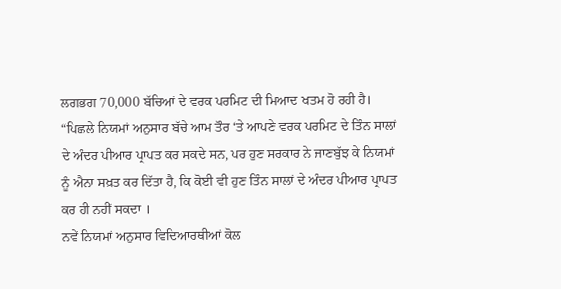ਲਗਭਗ 70,000 ਬੱਚਿਆਂ ਦੇ ਵਰਕ ਪਰਮਿਟ ਦੀ ਮਿਆਦ ਖਤਮ ਹੋ ਰਹੀ ਹੈ।
“ਪਿਛਲੇ ਨਿਯਮਾਂ ਅਨੁਸਾਰ ਬੱਚੇ ਆਮ ਤੌਰ ‘ਤੇ ਆਪਣੇ ਵਰਕ ਪਰਮਿਟ ਦੇ ਤਿੰਨ ਸਾਲਾਂ ਦੇ ਅੰਦਰ ਪੀਆਰ ਪ੍ਰਾਪਤ ਕਰ ਸਕਦੇ ਸਨ, ਪਰ ਹੁਣ ਸਰਕਾਰ ਨੇ ਜਾਣਬੁੱਝ ਕੇ ਨਿਯਮਾਂ ਨੂੰ ਐਨਾ ਸਖ਼ਤ ਕਰ ਦਿੱਤਾ ਹੈ, ਕਿ ਕੋਈ ਵੀ ਹੁਣ ਤਿੰਨ ਸਾਲਾਂ ਦੇ ਅੰਦਰ ਪੀਆਰ ਪ੍ਰਾਪਤ ਕਰ ਹੀ ਨਹੀਂ ਸਕਦਾ ।
ਨਵੇਂ ਨਿਯਮਾਂ ਅਨੁਸਾਰ ਵਿਦਿਆਰਥੀਆਂ ਕੋਲ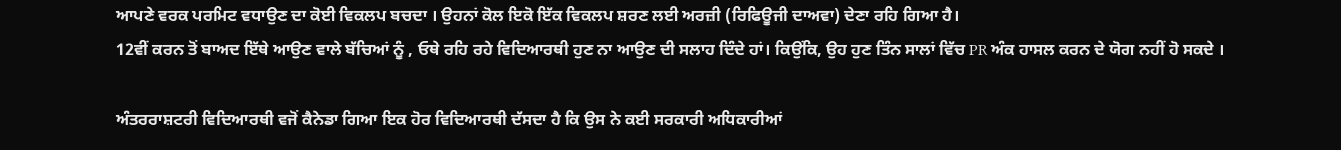ਆਪਣੇ ਵਰਕ ਪਰਮਿਟ ਵਧਾਉਣ ਦਾ ਕੋਈ ਵਿਕਲਪ ਬਚਦਾ । ਉਹਨਾਂ ਕੋਲ ਇਕੋ ਇੱਕ ਵਿਕਲਪ ਸ਼ਰਣ ਲਈ ਅਰਜ਼ੀ (ਰਿਫਿਊਜੀ ਦਾਅਵਾ) ਦੇਣਾ ਰਹਿ ਗਿਆ ਹੈ।
12ਵੀਂ ਕਰਨ ਤੋਂ ਬਾਅਦ ਇੱਥੇ ਆਉਣ ਵਾਲੇ ਬੱਚਿਆਂ ਨੂੰ , ਓਥੇ ਰਹਿ ਰਹੇ ਵਿਦਿਆਰਥੀ ਹੁਣ ਨਾ ਆਉਣ ਦੀ ਸਲਾਹ ਦਿੰਦੇ ਹਾਂ। ਕਿਉਂਕਿ, ਉਹ ਹੁਣ ਤਿੰਨ ਸਾਲਾਂ ਵਿੱਚ PR ਅੰਕ ਹਾਸਲ ਕਰਨ ਦੇ ਯੋਗ ਨਹੀਂ ਹੋ ਸਕਦੇ ।

ਅੰਤਰਰਾਸ਼ਟਰੀ ਵਿਦਿਆਰਥੀ ਵਜੋਂ ਕੈਨੇਡਾ ਗਿਆ ਇਕ ਹੋਰ ਵਿਦਿਆਰਥੀ ਦੱਸਦਾ ਹੈ ਕਿ ਉਸ ਨੇ ਕਈ ਸਰਕਾਰੀ ਅਧਿਕਾਰੀਆਂ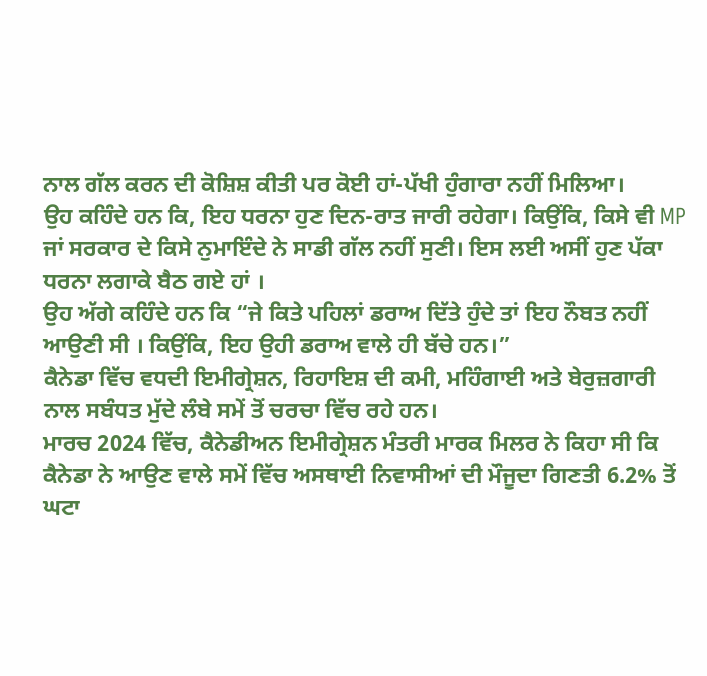ਨਾਲ ਗੱਲ ਕਰਨ ਦੀ ਕੋਸ਼ਿਸ਼ ਕੀਤੀ ਪਰ ਕੋਈ ਹਾਂ-ਪੱਖੀ ਹੁੰਗਾਰਾ ਨਹੀਂ ਮਿਲਿਆ।
ਉਹ ਕਹਿੰਦੇ ਹਨ ਕਿ, ਇਹ ਧਰਨਾ ਹੁਣ ਦਿਨ-ਰਾਤ ਜਾਰੀ ਰਹੇਗਾ। ਕਿਉਂਕਿ, ਕਿਸੇ ਵੀ MP ਜਾਂ ਸਰਕਾਰ ਦੇ ਕਿਸੇ ਨੁਮਾਇੰਦੇ ਨੇ ਸਾਡੀ ਗੱਲ ਨਹੀਂ ਸੁਣੀ। ਇਸ ਲਈ ਅਸੀਂ ਹੁਣ ਪੱਕਾ ਧਰਨਾ ਲਗਾਕੇ ਬੈਠ ਗਏ ਹਾਂ ।
ਉਹ ਅੱਗੇ ਕਹਿੰਦੇ ਹਨ ਕਿ “ਜੇ ਕਿਤੇ ਪਹਿਲਾਂ ਡਰਾਅ ਦਿੱਤੇ ਹੁੰਦੇ ਤਾਂ ਇਹ ਨੌਬਤ ਨਹੀਂ ਆਉਣੀ ਸੀ । ਕਿਉਂਕਿ, ਇਹ ਉਹੀ ਡਰਾਅ ਵਾਲੇ ਹੀ ਬੱਚੇ ਹਨ।”
ਕੈਨੇਡਾ ਵਿੱਚ ਵਧਦੀ ਇਮੀਗ੍ਰੇਸ਼ਨ, ਰਿਹਾਇਸ਼ ਦੀ ਕਮੀ, ਮਹਿੰਗਾਈ ਅਤੇ ਬੇਰੁਜ਼ਗਾਰੀ ਨਾਲ ਸਬੰਧਤ ਮੁੱਦੇ ਲੰਬੇ ਸਮੇਂ ਤੋਂ ਚਰਚਾ ਵਿੱਚ ਰਹੇ ਹਨ।
ਮਾਰਚ 2024 ਵਿੱਚ, ਕੈਨੇਡੀਅਨ ਇਮੀਗ੍ਰੇਸ਼ਨ ਮੰਤਰੀ ਮਾਰਕ ਮਿਲਰ ਨੇ ਕਿਹਾ ਸੀ ਕਿ ਕੈਨੇਡਾ ਨੇ ਆਉਣ ਵਾਲੇ ਸਮੇਂ ਵਿੱਚ ਅਸਥਾਈ ਨਿਵਾਸੀਆਂ ਦੀ ਮੌਜੂਦਾ ਗਿਣਤੀ 6.2% ਤੋਂ ਘਟਾ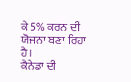ਕੇ 5% ਕਰਨ ਦੀ ਯੋਜਨਾ ਬਣਾ ਰਿਹਾ ਹੈ।
ਕੈਨੇਡਾ ਦੀ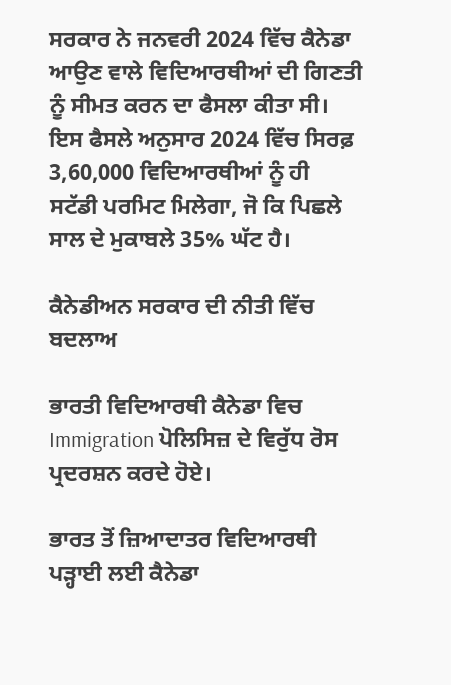ਸਰਕਾਰ ਨੇ ਜਨਵਰੀ 2024 ਵਿੱਚ ਕੈਨੇਡਾ ਆਉਣ ਵਾਲੇ ਵਿਦਿਆਰਥੀਆਂ ਦੀ ਗਿਣਤੀ ਨੂੰ ਸੀਮਤ ਕਰਨ ਦਾ ਫੈਸਲਾ ਕੀਤਾ ਸੀ। ਇਸ ਫੈਸਲੇ ਅਨੁਸਾਰ 2024 ਵਿੱਚ ਸਿਰਫ਼ 3,60,000 ਵਿਦਿਆਰਥੀਆਂ ਨੂੰ ਹੀ ਸਟੱਡੀ ਪਰਮਿਟ ਮਿਲੇਗਾ, ਜੋ ਕਿ ਪਿਛਲੇ ਸਾਲ ਦੇ ਮੁਕਾਬਲੇ 35% ਘੱਟ ਹੈ।

ਕੈਨੇਡੀਅਨ ਸਰਕਾਰ ਦੀ ਨੀਤੀ ਵਿੱਚ ਬਦਲਾਅ

ਭਾਰਤੀ ਵਿਦਿਆਰਥੀ ਕੈਨੇਡਾ ਵਿਚ Immigration ਪੋਲਿਸਿਜ਼ ਦੇ ਵਿਰੁੱਧ ਰੋਸ ਪ੍ਰਦਰਸ਼ਨ ਕਰਦੇ ਹੋਏ।

ਭਾਰਤ ਤੋਂ ਜ਼ਿਆਦਾਤਰ ਵਿਦਿਆਰਥੀ ਪੜ੍ਹਾਈ ਲਈ ਕੈਨੇਡਾ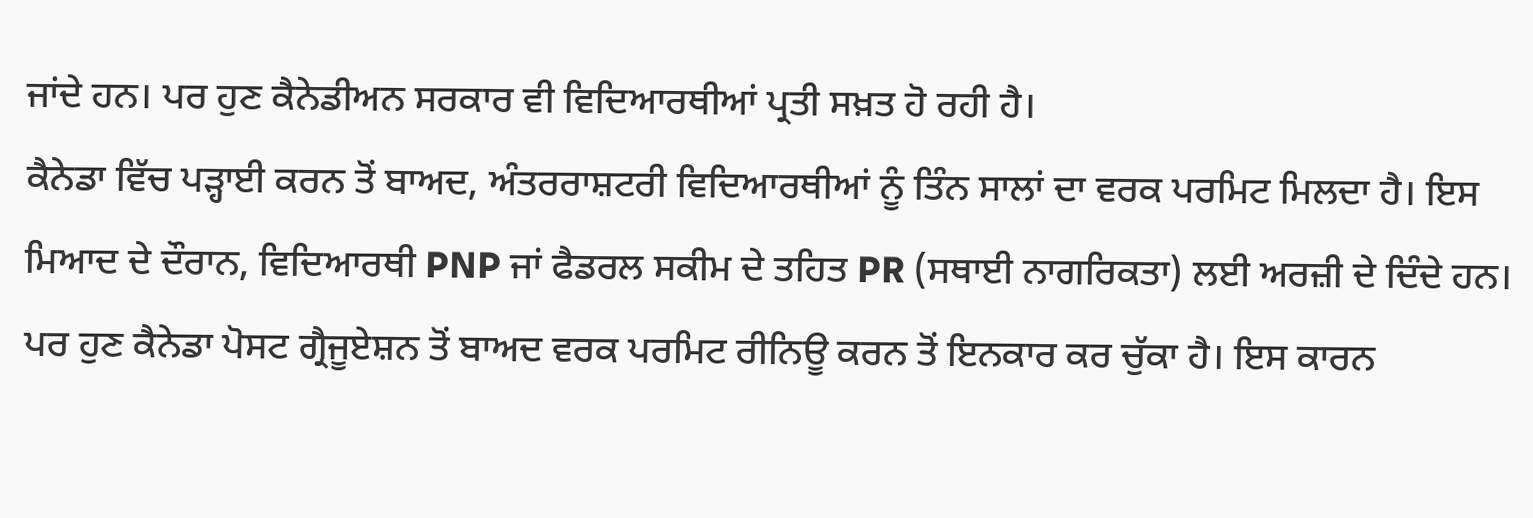ਜਾਂਦੇ ਹਨ। ਪਰ ਹੁਣ ਕੈਨੇਡੀਅਨ ਸਰਕਾਰ ਵੀ ਵਿਦਿਆਰਥੀਆਂ ਪ੍ਰਤੀ ਸਖ਼ਤ ਹੋ ਰਹੀ ਹੈ।
ਕੈਨੇਡਾ ਵਿੱਚ ਪੜ੍ਹਾਈ ਕਰਨ ਤੋਂ ਬਾਅਦ, ਅੰਤਰਰਾਸ਼ਟਰੀ ਵਿਦਿਆਰਥੀਆਂ ਨੂੰ ਤਿੰਨ ਸਾਲਾਂ ਦਾ ਵਰਕ ਪਰਮਿਟ ਮਿਲਦਾ ਹੈ। ਇਸ ਮਿਆਦ ਦੇ ਦੌਰਾਨ, ਵਿਦਿਆਰਥੀ PNP ਜਾਂ ਫੈਡਰਲ ਸਕੀਮ ਦੇ ਤਹਿਤ PR (ਸਥਾਈ ਨਾਗਰਿਕਤਾ) ਲਈ ਅਰਜ਼ੀ ਦੇ ਦਿੰਦੇ ਹਨ।
ਪਰ ਹੁਣ ਕੈਨੇਡਾ ਪੋਸਟ ਗ੍ਰੈਜੂਏਸ਼ਨ ਤੋਂ ਬਾਅਦ ਵਰਕ ਪਰਮਿਟ ਰੀਨਿਊ ਕਰਨ ਤੋਂ ਇਨਕਾਰ ਕਰ ਚੁੱਕਾ ਹੈ। ਇਸ ਕਾਰਨ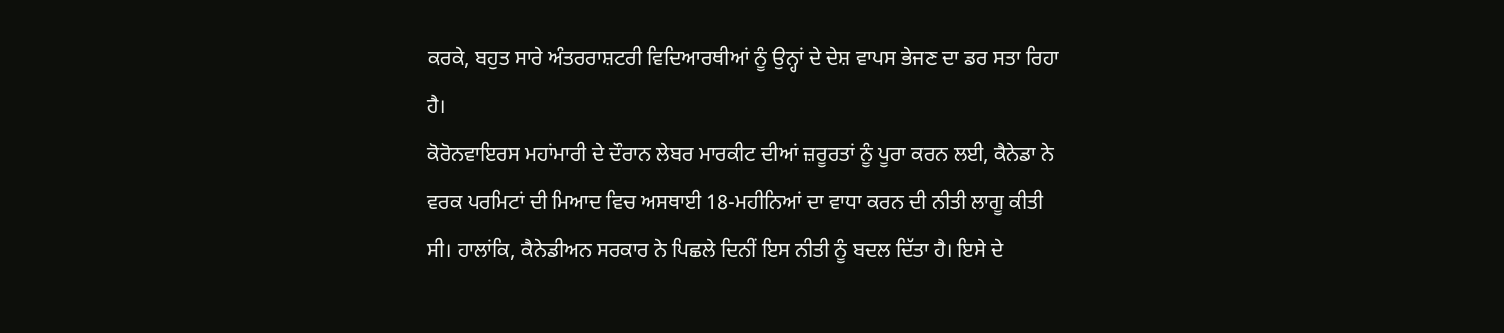ਕਰਕੇ, ਬਹੁਤ ਸਾਰੇ ਅੰਤਰਰਾਸ਼ਟਰੀ ਵਿਦਿਆਰਥੀਆਂ ਨੂੰ ਉਨ੍ਹਾਂ ਦੇ ਦੇਸ਼ ਵਾਪਸ ਭੇਜਣ ਦਾ ਡਰ ਸਤਾ ਰਿਹਾ ਹੈ।
ਕੋਰੋਨਵਾਇਰਸ ਮਹਾਂਮਾਰੀ ਦੇ ਦੌਰਾਨ ਲੇਬਰ ਮਾਰਕੀਟ ਦੀਆਂ ਜ਼ਰੂਰਤਾਂ ਨੂੰ ਪੂਰਾ ਕਰਨ ਲਈ, ਕੈਨੇਡਾ ਨੇ ਵਰਕ ਪਰਮਿਟਾਂ ਦੀ ਮਿਆਦ ਵਿਚ ਅਸਥਾਈ 18-ਮਹੀਨਿਆਂ ਦਾ ਵਾਧਾ ਕਰਨ ਦੀ ਨੀਤੀ ਲਾਗੂ ਕੀਤੀ ਸੀ। ਹਾਲਾਂਕਿ, ਕੈਨੇਡੀਅਨ ਸਰਕਾਰ ਨੇ ਪਿਛਲੇ ਦਿਨੀਂ ਇਸ ਨੀਤੀ ਨੂੰ ਬਦਲ ਦਿੱਤਾ ਹੈ। ਇਸੇ ਦੇ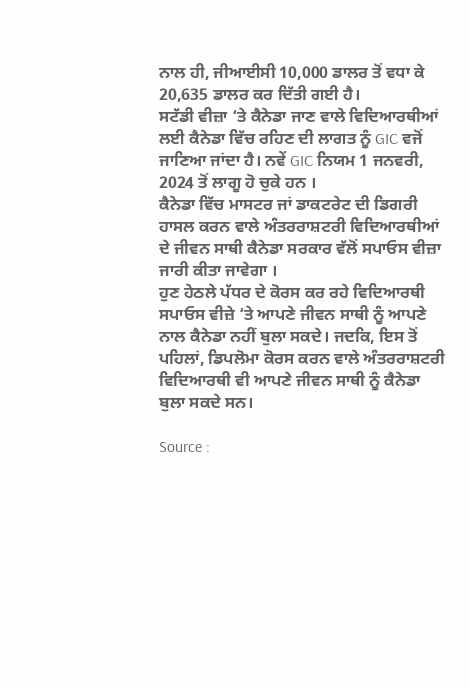ਨਾਲ ਹੀ, ਜੀਆਈਸੀ 10,000 ਡਾਲਰ ਤੋਂ ਵਧਾ ਕੇ 20,635 ਡਾਲਰ ਕਰ ਦਿੱਤੀ ਗਈ ਹੈ।
ਸਟੱਡੀ ਵੀਜ਼ਾ ‘ਤੇ ਕੈਨੇਡਾ ਜਾਣ ਵਾਲੇ ਵਿਦਿਆਰਥੀਆਂ ਲਈ ਕੈਨੇਡਾ ਵਿੱਚ ਰਹਿਣ ਦੀ ਲਾਗਤ ਨੂੰ GIC ਵਜੋਂ ਜਾਣਿਆ ਜਾਂਦਾ ਹੈ। ਨਵੇਂ GIC ਨਿਯਮ 1 ਜਨਵਰੀ, 2024 ਤੋਂ ਲਾਗੂ ਹੋ ਚੁਕੇ ਹਨ ।
ਕੈਨੇਡਾ ਵਿੱਚ ਮਾਸਟਰ ਜਾਂ ਡਾਕਟਰੇਟ ਦੀ ਡਿਗਰੀ ਹਾਸਲ ਕਰਨ ਵਾਲੇ ਅੰਤਰਰਾਸ਼ਟਰੀ ਵਿਦਿਆਰਥੀਆਂ ਦੇ ਜੀਵਨ ਸਾਥੀ ਕੈਨੇਡਾ ਸਰਕਾਰ ਵੱਲੋਂ ਸਪਾਓਸ ਵੀਜ਼ਾ ਜਾਰੀ ਕੀਤਾ ਜਾਵੇਗਾ ।
ਹੁਣ ਹੇਠਲੇ ਪੱਧਰ ਦੇ ਕੋਰਸ ਕਰ ਰਹੇ ਵਿਦਿਆਰਥੀ ਸਪਾਓਸ ਵੀਜ਼ੇ ‘ਤੇ ਆਪਣੇ ਜੀਵਨ ਸਾਥੀ ਨੂੰ ਆਪਣੇ ਨਾਲ ਕੈਨੇਡਾ ਨਹੀਂ ਬੁਲਾ ਸਕਦੇ। ਜਦਕਿ, ਇਸ ਤੋਂ ਪਹਿਲਾਂ, ਡਿਪਲੋਮਾ ਕੋਰਸ ਕਰਨ ਵਾਲੇ ਅੰਤਰਰਾਸ਼ਟਰੀ ਵਿਦਿਆਰਥੀ ਵੀ ਆਪਣੇ ਜੀਵਨ ਸਾਥੀ ਨੂੰ ਕੈਨੇਡਾ ਬੁਲਾ ਸਕਦੇ ਸਨ।

Source :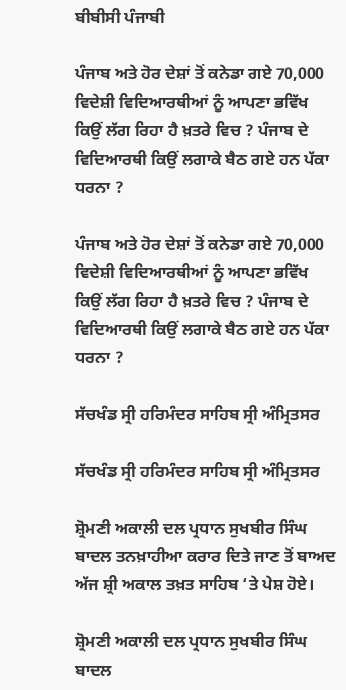ਬੀਬੀਸੀ ਪੰਜਾਬੀ

ਪੰਜਾਬ ਅਤੇ ਹੋਰ ਦੇਸ਼ਾਂ ਤੋਂ ਕਨੇਡਾ ਗਏ 70,000 ਵਿਦੇਸ਼ੀ ਵਿਦਿਆਰਥੀਆਂ ਨੂੰ ਆਪਣਾ ਭਵਿੱਖ ਕਿਉਂ ਲੱਗ ਰਿਹਾ ਹੈ ਖ਼ਤਰੇ ਵਿਚ ? ਪੰਜਾਬ ਦੇ ਵਿਦਿਆਰਥੀ ਕਿਉਂ ਲਗਾਕੇ ਬੈਠ ਗਏ ਹਨ ਪੱਕਾ ਧਰਨਾ ?

ਪੰਜਾਬ ਅਤੇ ਹੋਰ ਦੇਸ਼ਾਂ ਤੋਂ ਕਨੇਡਾ ਗਏ 70,000 ਵਿਦੇਸ਼ੀ ਵਿਦਿਆਰਥੀਆਂ ਨੂੰ ਆਪਣਾ ਭਵਿੱਖ ਕਿਉਂ ਲੱਗ ਰਿਹਾ ਹੈ ਖ਼ਤਰੇ ਵਿਚ ? ਪੰਜਾਬ ਦੇ ਵਿਦਿਆਰਥੀ ਕਿਉਂ ਲਗਾਕੇ ਬੈਠ ਗਏ ਹਨ ਪੱਕਾ ਧਰਨਾ ?

ਸੱਚਖੰਡ ਸ੍ਰੀ ਹਰਿਮੰਦਰ ਸਾਹਿਬ ਸ੍ਰੀ ਅੰਮ੍ਰਿਤਸਰ

ਸੱਚਖੰਡ ਸ੍ਰੀ ਹਰਿਮੰਦਰ ਸਾਹਿਬ ਸ੍ਰੀ ਅੰਮ੍ਰਿਤਸਰ

ਸ਼੍ਰੋਮਣੀ ਅਕਾਲੀ ਦਲ ਪ੍ਰਧਾਨ ਸੁਖਬੀਰ ਸਿੰਘ ਬਾਦਲ ਤਨਖ਼ਾਹੀਆ ਕਰਾਰ ਦਿਤੇ ਜਾਣ ਤੋਂ ਬਾਅਦ ਅੱਜ ਸ਼੍ਰੀ ਅਕਾਲ ਤਖ਼ਤ ਸਾਹਿਬ ‘ਤੇ ਪੇਸ਼ ਹੋਏ।

ਸ਼੍ਰੋਮਣੀ ਅਕਾਲੀ ਦਲ ਪ੍ਰਧਾਨ ਸੁਖਬੀਰ ਸਿੰਘ ਬਾਦਲ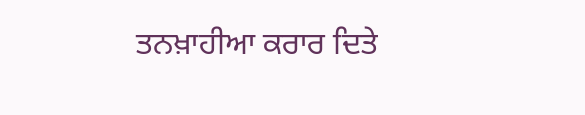ਤਨਖ਼ਾਹੀਆ ਕਰਾਰ ਦਿਤੇ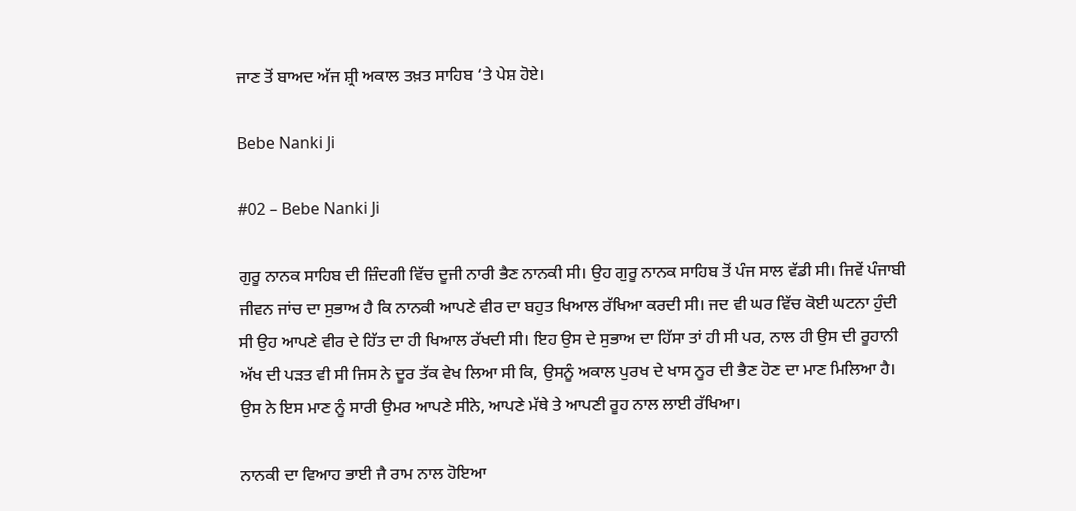ਜਾਣ ਤੋਂ ਬਾਅਦ ਅੱਜ ਸ਼੍ਰੀ ਅਕਾਲ ਤਖ਼ਤ ਸਾਹਿਬ ‘ਤੇ ਪੇਸ਼ ਹੋਏ।

Bebe Nanki Ji

#02 – Bebe Nanki Ji

ਗੁਰੂ ਨਾਨਕ ਸਾਹਿਬ ਦੀ ਜ਼ਿੰਦਗੀ ਵਿੱਚ ਦੂਜੀ ਨਾਰੀ ਭੈਣ ਨਾਨਕੀ ਸੀ। ਉਹ ਗੁਰੂ ਨਾਨਕ ਸਾਹਿਬ ਤੋਂ ਪੰਜ ਸਾਲ ਵੱਡੀ ਸੀ। ਜਿਵੇਂ ਪੰਜਾਬੀ ਜੀਵਨ ਜਾਂਚ ਦਾ ਸੁਭਾਅ ਹੈ ਕਿ ਨਾਨਕੀ ਆਪਣੇ ਵੀਰ ਦਾ ਬਹੁਤ ਖਿਆਲ ਰੱਖਿਆ ਕਰਦੀ ਸੀ। ਜਦ ਵੀ ਘਰ ਵਿੱਚ ਕੋਈ ਘਟਨਾ ਹੁੰਦੀ ਸੀ ਉਹ ਆਪਣੇ ਵੀਰ ਦੇ ਹਿੱਤ ਦਾ ਹੀ ਖਿਆਲ ਰੱਖਦੀ ਸੀ। ਇਹ ਉਸ ਦੇ ਸੁਭਾਅ ਦਾ ਹਿੱਸਾ ਤਾਂ ਹੀ ਸੀ ਪਰ, ਨਾਲ ਹੀ ਉਸ ਦੀ ਰੂਹਾਨੀ ਅੱਖ ਦੀ ਪੜਤ ਵੀ ਸੀ ਜਿਸ ਨੇ ਦੂਰ ਤੱਕ ਵੇਖ ਲਿਆ ਸੀ ਕਿ, ਉਸਨੂੰ ਅਕਾਲ ਪੁਰਖ ਦੇ ਖਾਸ ਨੂਰ ਦੀ ਭੈਣ ਹੋਣ ਦਾ ਮਾਣ ਮਿਲਿਆ ਹੈ। ਉਸ ਨੇ ਇਸ ਮਾਣ ਨੂੰ ਸਾਰੀ ਉਮਰ ਆਪਣੇ ਸੀਨੇ, ਆਪਣੇ ਮੱਥੇ ਤੇ ਆਪਣੀ ਰੂਹ ਨਾਲ ਲਾਈ ਰੱਖਿਆ।

ਨਾਨਕੀ ਦਾ ਵਿਆਹ ਭਾਈ ਜੈ ਰਾਮ ਨਾਲ ਹੋਇਆ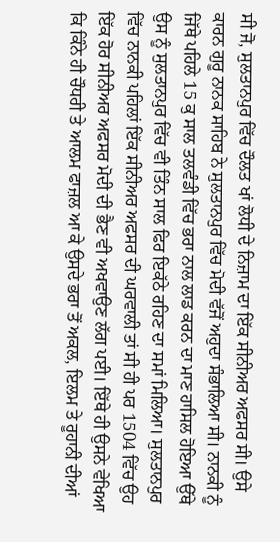ਸੀ ਜੋ, ਸੁਲਤਾਨਪੁਰ ਵਿੱਚ ਦੌਲਤ ਖਾਂ ਲੋਧੀ ਦੇ ਨਿਜ਼ਾਮ ਦਾ ਇੱਕ ਸੀਨੀਅਰ ਅਫਸਰ ਸੀ। ਉਸੇ ਕਾਰਨ ਗੁਰੂ ਨਾਨਕ ਸਾਹਿਬ ਨੇ ਸੁਲਤਾਨਪੁਰ ਵਿੱਚ ਮੋਦੀ ਵੱਜੋਂ ਅਹੁਦਾ ਸੰਭਾਲਿਆ ਸੀ। ਨਾਨਕੀ ਨੂੰ ਜਿੱਥੇ ਪਹਿਲੇ 15 ਕੁ ਸਾਲ ਤਲਵੰਡੀ ਵਿੱਚ ਭਰਾ ਨਾਲ ਲਾਡ ਕਰਨ ਦਾ ਮਾਣ ਹਾਸਿਲ ਹੋਇਆ ਉੱਥੇ ਉਸ ਨੂੰ ਸੁਲਤਾਨਪੁਰ ਵਿੱਚ ਵੀ ਤਿੰਨ ਸਾਲ ਫਿਰ ਇਕੱਠੇ ਰਹਿਣ ਦਾ ਸਮਾਂ ਮਿਲਿਆ। ਸੁਲਤਾਨਪੁਰ ਵਿੱਚ ਨਾਨਕੀ ਪਹਿਲਾਂ ਇੱਕ ਸੀਨੀਅਰ ਅਫਸਰ ਦੀ ਘਰਵਾਲੀ ਤਾਂ ਸੀ ਹੀ ਪਰ 1504 ਵਿੱਚ ਉਹ ਇੱਕ ਹੋਰ ਸੀਨੀਅਰ ਅਫਸਰ ਮੋਦੀ ਦੀ ਭੈਣ ਵੀ ਅਖਵਾਉਣ ਲੱਗ ਪਈ। ਇੱਥੇ ਹੀ ਉਸਨੇ ਵੇਖਿਆ ਕਿ ਕਿੰਨੇ ਹੀ ਚੌਧਰੀ ਤੇ ਆਲਮ ਫਾਜ਼ਲ ਆ ਕੇ ਉਸਦੇ ਭਰਾ ਤੋਂ ਅਕਲ, ਇਲਮ ਤੇ ਰੂਹਾਨੀ ਦੀਆਂ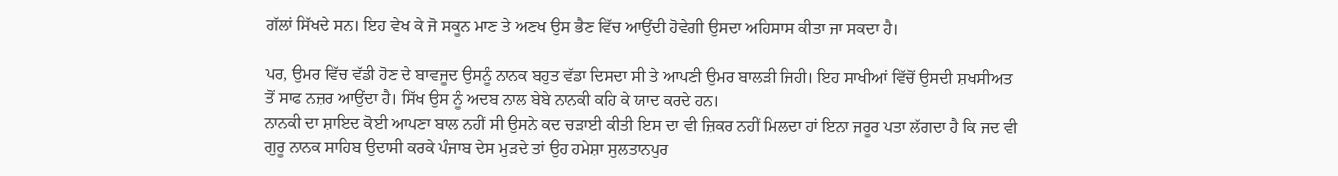ਗੱਲਾਂ ਸਿੱਖਦੇ ਸਨ। ਇਹ ਵੇਖ ਕੇ ਜੋ ਸਕੂਨ ਮਾਣ ਤੇ ਅਣਖ ਉਸ ਭੈਣ ਵਿੱਚ ਆਉਂਦੀ ਹੋਵੇਗੀ ਉਸਦਾ ਅਹਿਸਾਸ ਕੀਤਾ ਜਾ ਸਕਦਾ ਹੈ।

ਪਰ, ਉਮਰ ਵਿੱਚ ਵੱਡੀ ਹੋਣ ਦੇ ਬਾਵਜੂਦ ਉਸਨੂੰ ਨਾਨਕ ਬਹੁਤ ਵੱਡਾ ਦਿਸਦਾ ਸੀ ਤੇ ਆਪਣੀ ਉਮਰ ਬਾਲੜੀ ਜਿਹੀ। ਇਹ ਸਾਖੀਆਂ ਵਿੱਚੋਂ ਉਸਦੀ ਸ਼ਖਸੀਅਤ ਤੋਂ ਸਾਫ ਨਜ਼ਰ ਆਉਂਦਾ ਹੈ। ਸਿੱਖ ਉਸ ਨੂੰ ਅਦਬ ਨਾਲ ਬੇਬੇ ਨਾਨਕੀ ਕਹਿ ਕੇ ਯਾਦ ਕਰਦੇ ਹਨ।
ਨਾਨਕੀ ਦਾ ਸ਼ਾਇਦ ਕੋਈ ਆਪਣਾ ਬਾਲ ਨਹੀਂ ਸੀ ਉਸਨੇ ਕਦ ਚੜਾਈ ਕੀਤੀ ਇਸ ਦਾ ਵੀ ਜ਼ਿਕਰ ਨਹੀਂ ਮਿਲਦਾ ਹਾਂ ਇਨਾ ਜਰੂਰ ਪਤਾ ਲੱਗਦਾ ਹੈ ਕਿ ਜਦ ਵੀ ਗੁਰੂ ਨਾਨਕ ਸਾਹਿਬ ਉਦਾਸੀ ਕਰਕੇ ਪੰਜਾਬ ਦੇਸ ਮੁੜਦੇ ਤਾਂ ਉਹ ਹਮੇਸ਼ਾ ਸੁਲਤਾਨਪੁਰ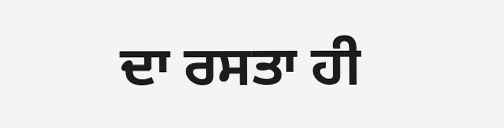ਦਾ ਰਸਤਾ ਹੀ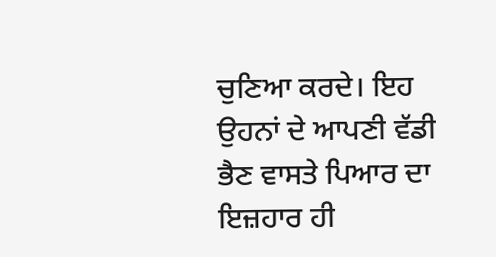ਚੁਣਿਆ ਕਰਦੇ। ਇਹ ਉਹਨਾਂ ਦੇ ਆਪਣੀ ਵੱਡੀ ਭੈਣ ਵਾਸਤੇ ਪਿਆਰ ਦਾ ਇਜ਼ਹਾਰ ਹੀ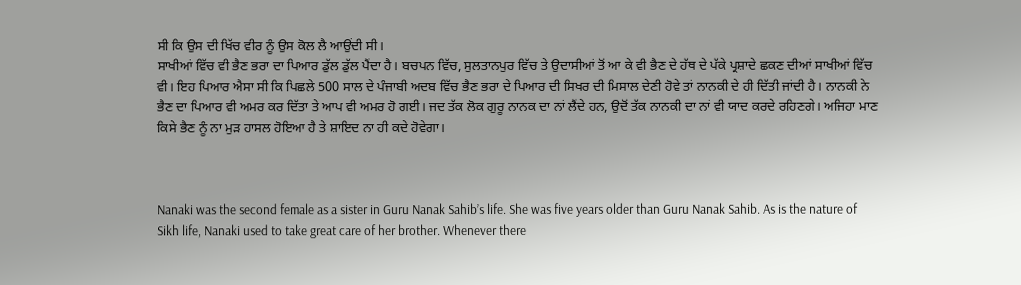ਸੀ ਕਿ ਉਸ ਦੀ ਖਿੱਚ ਵੀਰ ਨੂੰ ਉਸ ਕੋਲ ਲੈ ਆਉਂਦੀ ਸੀ।
ਸਾਖੀਆਂ ਵਿੱਚ ਵੀ ਭੈਣ ਭਰਾ ਦਾ ਪਿਆਰ ਡੁੱਲ ਡੁੱਲ ਪੈਂਦਾ ਹੈ। ਬਚਪਨ ਵਿੱਚ, ਸੁਲਤਾਨਪੁਰ ਵਿੱਚ ਤੇ ਉਦਾਸੀਆਂ ਤੋਂ ਆ ਕੇ ਵੀ ਭੈਣ ਦੇ ਹੱਥ ਦੇ ਪੱਕੇ ਪ੍ਰਸ਼ਾਦੇ ਛਕਣ ਦੀਆਂ ਸਾਖੀਆਂ ਵਿੱਚ ਵੀ। ਇਹ ਪਿਆਰ ਐਸਾ ਸੀ ਕਿ ਪਿਛਲੇ 500 ਸਾਲ ਦੇ ਪੰਜਾਬੀ ਅਦਬ ਵਿੱਚ ਭੈਣ ਭਰਾ ਦੇ ਪਿਆਰ ਦੀ ਸਿਖਰ ਦੀ ਮਿਸਾਲ ਦੇਣੀ ਹੋਵੇ ਤਾਂ ਨਾਨਕੀ ਦੇ ਹੀ ਦਿੱਤੀ ਜਾਂਦੀ ਹੈ। ਨਾਨਕੀ ਨੇ ਭੈਣ ਦਾ ਪਿਆਰ ਵੀ ਅਮਰ ਕਰ ਦਿੱਤਾ ਤੇ ਆਪ ਵੀ ਅਮਰ ਹੋ ਗਈ। ਜਦ ਤੱਕ ਲੋਕ ਗੁਰੂ ਨਾਨਕ ਦਾ ਨਾਂ ਲੈਂਦੇ ਹਨ, ਉਦੋਂ ਤੱਕ ਨਾਨਕੀ ਦਾ ਨਾਂ ਵੀ ਯਾਦ ਕਰਦੇ ਰਹਿਣਗੇ। ਅਜਿਹਾ ਮਾਣ ਕਿਸੇ ਭੈਣ ਨੂੰ ਨਾ ਮੁੜ ਹਾਸਲ ਹੋਇਆ ਹੈ ਤੇ ਸ਼ਾਇਦ ਨਾ ਹੀ ਕਦੇ ਹੋਵੇਗਾ।



Nanaki was the second female as a sister in Guru Nanak Sahib’s life. She was five years older than Guru Nanak Sahib. As is the nature of Sikh life, Nanaki used to take great care of her brother. Whenever there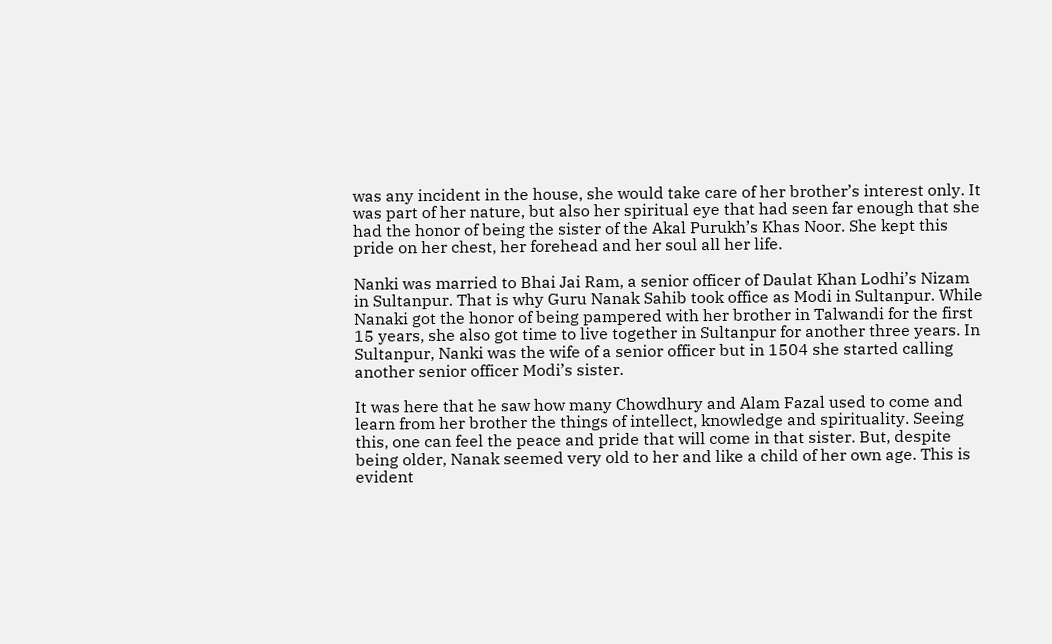was any incident in the house, she would take care of her brother’s interest only. It was part of her nature, but also her spiritual eye that had seen far enough that she had the honor of being the sister of the Akal Purukh’s Khas Noor. She kept this pride on her chest, her forehead and her soul all her life.

Nanki was married to Bhai Jai Ram, a senior officer of Daulat Khan Lodhi’s Nizam in Sultanpur. That is why Guru Nanak Sahib took office as Modi in Sultanpur. While Nanaki got the honor of being pampered with her brother in Talwandi for the first 15 years, she also got time to live together in Sultanpur for another three years. In Sultanpur, Nanki was the wife of a senior officer but in 1504 she started calling another senior officer Modi’s sister.

It was here that he saw how many Chowdhury and Alam Fazal used to come and learn from her brother the things of intellect, knowledge and spirituality. Seeing this, one can feel the peace and pride that will come in that sister. But, despite being older, Nanak seemed very old to her and like a child of her own age. This is evident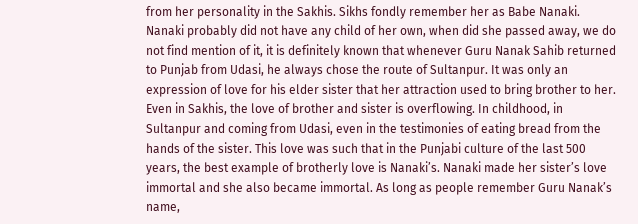from her personality in the Sakhis. Sikhs fondly remember her as Babe Nanaki.
Nanaki probably did not have any child of her own, when did she passed away, we do not find mention of it, it is definitely known that whenever Guru Nanak Sahib returned to Punjab from Udasi, he always chose the route of Sultanpur. It was only an expression of love for his elder sister that her attraction used to bring brother to her.
Even in Sakhis, the love of brother and sister is overflowing. In childhood, in Sultanpur and coming from Udasi, even in the testimonies of eating bread from the hands of the sister. This love was such that in the Punjabi culture of the last 500 years, the best example of brotherly love is Nanaki’s. Nanaki made her sister’s love immortal and she also became immortal. As long as people remember Guru Nanak’s name,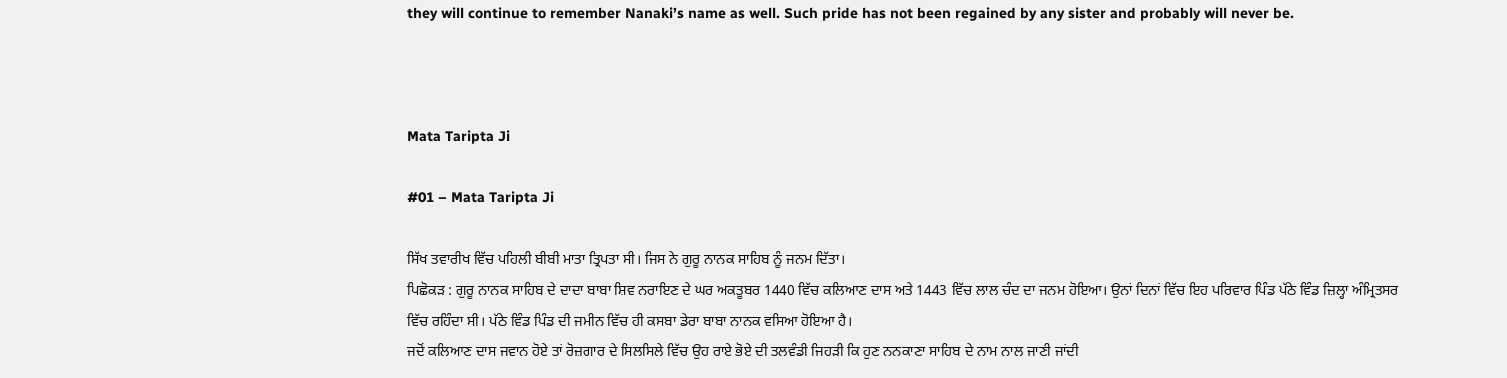they will continue to remember Nanaki’s name as well. Such pride has not been regained by any sister and probably will never be.



Mata Taripta Ji

#01 – Mata Taripta Ji

ਸਿੱਖ ਤਵਾਰੀਖ ਵਿੱਚ ਪਹਿਲੀ ਬੀਬੀ ਮਾਤਾ ਤ੍ਰਿਪਤਾ ਸੀ। ਜਿਸ ਨੇ ਗੁਰੂ ਨਾਨਕ ਸਾਹਿਬ ਨੂੰ ਜਨਮ ਦਿੱਤਾ।
ਪਿਛੋਕੜ : ਗੁਰੂ ਨਾਨਕ ਸਾਹਿਬ ਦੇ ਦਾਦਾ ਬਾਬਾ ਸ਼ਿਵ ਨਰਾਇਣ ਦੇ ਘਰ ਅਕਤੂਬਰ 1440 ਵਿੱਚ ਕਲਿਆਣ ਦਾਸ ਅਤੇ 1443 ਵਿੱਚ ਲਾਲ ਚੰਦ ਦਾ ਜਨਮ ਹੋਇਆ। ਉਨਾਂ ਦਿਨਾਂ ਵਿੱਚ ਇਹ ਪਰਿਵਾਰ ਪਿੰਡ ਪੱਠੇ ਵਿੰਡ ਜ਼ਿਲ੍ਹਾ ਅੰਮ੍ਰਿਤਸਰ ਵਿੱਚ ਰਹਿੰਦਾ ਸੀ। ਪੱਠੇ ਵਿੰਡ ਪਿੰਡ ਦੀ ਜਮੀਨ ਵਿੱਚ ਹੀ ਕਸਬਾ ਡੇਰਾ ਬਾਬਾ ਨਾਨਕ ਵਸਿਆ ਹੋਇਆ ਹੈ।
ਜਦੋਂ ਕਲਿਆਣ ਦਾਸ ਜਵਾਨ ਹੋਏ ਤਾਂ ਰੋਜ਼ਗਾਰ ਦੇ ਸਿਲਸਿਲੇ ਵਿੱਚ ਉਹ ਰਾਏ ਭੋਏ ਦੀ ਤਲਵੰਡੀ ਜਿਹੜੀ ਕਿ ਹੁਣ ਨਨਕਾਣਾ ਸਾਹਿਬ ਦੇ ਨਾਮ ਨਾਲ ਜਾਣੀ ਜਾਂਦੀ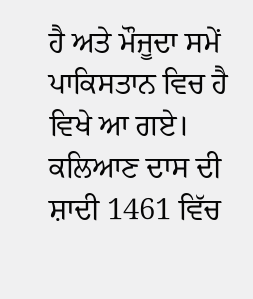ਹੈ ਅਤੇ ਮੌਜੂਦਾ ਸਮੇਂ ਪਾਕਿਸਤਾਨ ਵਿਚ ਹੈ ਵਿਖੇ ਆ ਗਏ। ਕਲਿਆਣ ਦਾਸ ਦੀ ਸ਼ਾਦੀ 1461 ਵਿੱਚ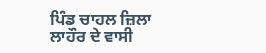ਪਿੰਡ ਚਾਹਲ ਜ਼ਿਲਾ ਲਾਹੌਰ ਦੇ ਵਾਸੀ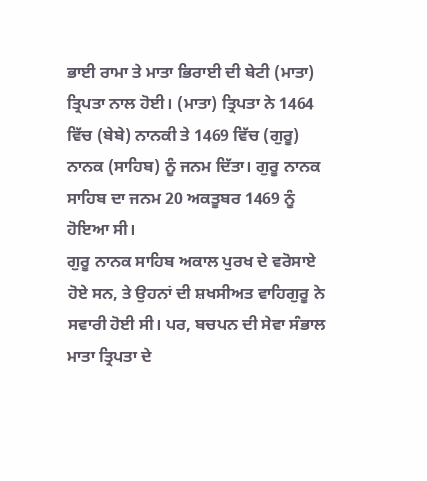ਭਾਈ ਰਾਮਾ ਤੇ ਮਾਤਾ ਭਿਰਾਈ ਦੀ ਬੇਟੀ (ਮਾਤਾ) ਤ੍ਰਿਪਤਾ ਨਾਲ ਹੋਈ। (ਮਾਤਾ) ਤ੍ਰਿਪਤਾ ਨੇ 1464 ਵਿੱਚ (ਬੇਬੇ) ਨਾਨਕੀ ਤੇ 1469 ਵਿੱਚ (ਗੁਰੂ) ਨਾਨਕ (ਸਾਹਿਬ) ਨੂੰ ਜਨਮ ਦਿੱਤਾ। ਗੁਰੂ ਨਾਨਕ ਸਾਹਿਬ ਦਾ ਜਨਮ 20 ਅਕਤੂਬਰ 1469 ਨੂੰ ਹੋਇਆ ਸੀ।
ਗੁਰੂ ਨਾਨਕ ਸਾਹਿਬ ਅਕਾਲ ਪੁਰਖ ਦੇ ਵਰੋਸਾਏ ਹੋਏ ਸਨ, ਤੇ ਉਹਨਾਂ ਦੀ ਸ਼ਖਸੀਅਤ ਵਾਹਿਗੁਰੂ ਨੇ ਸਵਾਰੀ ਹੋਈ ਸੀ। ਪਰ, ਬਚਪਨ ਦੀ ਸੇਵਾ ਸੰਭਾਲ ਮਾਤਾ ਤ੍ਰਿਪਤਾ ਦੇ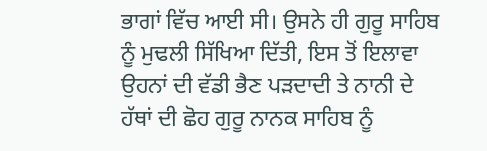ਭਾਗਾਂ ਵਿੱਚ ਆਈ ਸੀ। ਉਸਨੇ ਹੀ ਗੁਰੂ ਸਾਹਿਬ ਨੂੰ ਮੁਢਲੀ ਸਿੱਖਿਆ ਦਿੱਤੀ, ਇਸ ਤੋਂ ਇਲਾਵਾ ਉਹਨਾਂ ਦੀ ਵੱਡੀ ਭੈਣ ਪੜਦਾਦੀ ਤੇ ਨਾਨੀ ਦੇ ਹੱਥਾਂ ਦੀ ਛੋਹ ਗੁਰੂ ਨਾਨਕ ਸਾਹਿਬ ਨੂੰ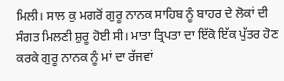ਮਿਲੀ। ਸਾਲ ਕੁ ਮਗਰੋਂ ਗੁਰੂ ਨਾਨਕ ਸਾਹਿਬ ਨੂੰ ਬਾਹਰ ਦੇ ਲੋਕਾਂ ਦੀ ਸੰਗਤ ਮਿਲਣੀ ਸ਼ੁਰੂ ਹੋਈ ਸੀ। ਮਾਤਾ ਤ੍ਰਿਪਤਾ ਦਾ ਇੱਕੋ ਇੱਕ ਪੁੱਤਰ ਹੋਣ ਕਰਕੇ ਗੁਰੂ ਨਾਨਕ ਨੂੰ ਮਾਂ ਦਾ ਰੱਜਵਾਂ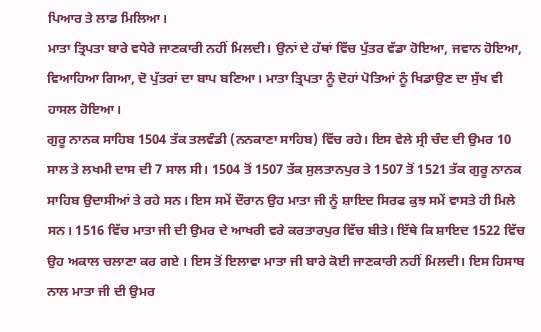ਪਿਆਰ ਤੇ ਲਾਡ ਮਿਲਿਆ।
ਮਾਤਾ ਤ੍ਰਿਪਤਾ ਬਾਰੇ ਵਧੇਰੇ ਜਾਣਕਾਰੀ ਨਹੀਂ ਮਿਲਦੀ। ਉਨਾਂ ਦੇ ਹੱਥਾਂ ਵਿੱਚ ਪੁੱਤਰ ਵੱਡਾ ਹੋਇਆ, ਜਵਾਨ ਹੋਇਆ, ਵਿਆਹਿਆ ਗਿਆ, ਦੋ ਪੁੱਤਰਾਂ ਦਾ ਬਾਪ ਬਣਿਆ। ਮਾਤਾ ਤ੍ਰਿਪਤਾ ਨੂੰ ਦੋਹਾਂ ਪੋਤਿਆਂ ਨੂੰ ਖਿਡਾਉਣ ਦਾ ਸੁੱਖ ਵੀ ਹਾਸਲ ਹੋਇਆ।
ਗੁਰੂ ਨਾਨਕ ਸਾਹਿਬ 1504 ਤੱਕ ਤਲਵੰਡੀ (ਨਨਕਾਣਾ ਸਾਹਿਬ) ਵਿੱਚ ਰਹੇ। ਇਸ ਵੇਲੇ ਸ੍ਰੀ ਚੰਦ ਦੀ ਉਮਰ 10 ਸਾਲ ਤੇ ਲਖਮੀ ਦਾਸ ਦੀ 7 ਸਾਲ ਸੀ। 1504 ਤੋਂ 1507 ਤੱਕ ਸੁਲਤਾਨਪੁਰ ਤੇ 1507 ਤੋਂ 1521 ਤੱਕ ਗੁਰੂ ਨਾਨਕ ਸਾਹਿਬ ਉਦਾਸੀਆਂ ਤੇ ਰਹੇ ਸਨ। ਇਸ ਸਮੇਂ ਦੌਰਾਨ ਉਹ ਮਾਤਾ ਜੀ ਨੂੰ ਸ਼ਾਇਦ ਸਿਰਫ ਕੁਝ ਸਮੇਂ ਵਾਸਤੇ ਹੀ ਮਿਲੇ ਸਨ। 1516 ਵਿੱਚ ਮਾਤਾ ਜੀ ਦੀ ਉਮਰ ਦੇ ਆਖਰੀ ਵਰੇ ਕਰਤਾਰਪੁਰ ਵਿੱਚ ਬੀਤੇ। ਇੱਥੇ ਕਿ ਸ਼ਾਇਦ 1522 ਵਿੱਚ ਉਹ ਅਕਾਲ ਚਲਾਣਾ ਕਰ ਗਏ । ਇਸ ਤੋਂ ਇਲਾਵਾ ਮਾਤਾ ਜੀ ਬਾਰੇ ਕੋਈ ਜਾਣਕਾਰੀ ਨਹੀਂ ਮਿਲਦੀ। ਇਸ ਹਿਸਾਬ ਨਾਲ ਮਾਤਾ ਜੀ ਦੀ ਉਮਰ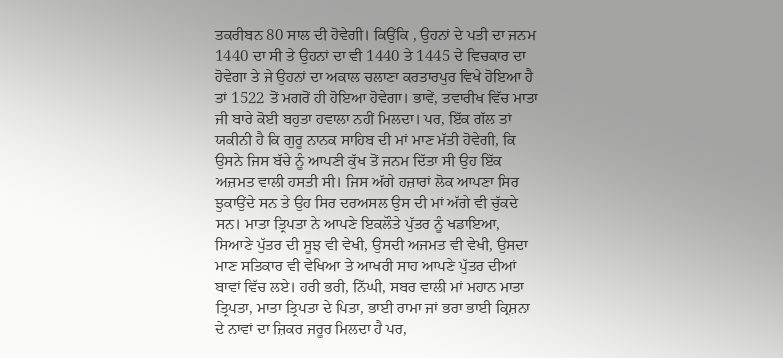ਤਕਰੀਬਨ 80 ਸਾਲ ਦੀ ਹੋਵੇਗੀ। ਕਿਉਂਕਿ , ਉਹਨਾਂ ਦੇ ਪਤੀ ਦਾ ਜਨਮ 1440 ਦਾ ਸੀ ਤੇ ਉਹਨਾਂ ਦਾ ਵੀ 1440 ਤੇ 1445 ਦੇ ਵਿਚਕਾਰ ਦਾ ਹੋਵੇਗਾ ਤੇ ਜੇ ਉਹਨਾਂ ਦਾ ਅਕਾਲ ਚਲਾਣਾ ਕਰਤਾਰਪੁਰ ਵਿਖੇ ਹੋਇਆ ਹੈ ਤਾਂ 1522 ਤੋਂ ਮਗਰੋਂ ਹੀ ਹੋਇਆ ਹੋਵੇਗਾ। ਭਾਵੇਂ, ਤਵਾਰੀਖ ਵਿੱਚ ਮਾਤਾ ਜੀ ਬਾਰੇ ਕੋਈ ਬਹੁਤਾ ਹਵਾਲਾ ਨਹੀਂ ਮਿਲਦਾ। ਪਰ, ਇੱਕ ਗੱਲ ਤਾਂ ਯਕੀਨੀ ਹੈ ਕਿ ਗੁਰੂ ਨਾਨਕ ਸਾਹਿਬ ਦੀ ਮਾਂ ਮਾਣ ਮੱਤੀ ਹੋਵੇਗੀ, ਕਿ ਉਸਨੇ ਜਿਸ ਬੱਚੇ ਨੂੰ ਆਪਣੀ ਕੁੱਖ ਤੋਂ ਜਨਮ ਦਿੱਤਾ ਸੀ ਉਹ ਇੱਕ ਅਜ਼ਮਤ ਵਾਲੀ ਹਸਤੀ ਸੀ। ਜਿਸ ਅੱਗੇ ਹਜ਼ਾਰਾਂ ਲੋਕ ਆਪਣਾ ਸਿਰ ਝੁਕਾਉਂਦੇ ਸਨ ਤੇ ਉਹ ਸਿਰ ਦਰਅਸਲ ਉਸ ਦੀ ਮਾਂ ਅੱਗੇ ਵੀ ਚੁੱਕਦੇ ਸਨ। ਮਾਤਾ ਤ੍ਰਿਪਤਾ ਨੇ ਆਪਣੇ ਇਕਲੌਤੇ ਪੁੱਤਰ ਨੂੰ ਖਡਾਇਆ, ਸਿਆਣੇ ਪੁੱਤਰ ਦੀ ਸੂਝ ਵੀ ਵੇਖੀ, ਉਸਦੀ ਅਜਮਤ ਵੀ ਵੇਖੀ, ਉਸਦਾ ਮਾਣ ਸਤਿਕਾਰ ਵੀ ਵੇਖਿਆ ਤੇ ਆਖਰੀ ਸਾਹ ਆਪਣੇ ਪੁੱਤਰ ਦੀਆਂ ਬਾਵਾਂ ਵਿੱਚ ਲਏ। ਹਰੀ ਭਰੀ, ਨਿੱਘੀ, ਸਬਰ ਵਾਲੀ ਮਾਂ ਮਹਾਨ ਮਾਤਾ ਤ੍ਰਿਪਤਾ, ਮਾਤਾ ਤ੍ਰਿਪਤਾ ਦੇ ਪਿਤਾ, ਭਾਈ ਰਾਮਾ ਜਾਂ ਭਰਾ ਭਾਈ ਕ੍ਰਿਸ਼ਨਾ ਦੇ ਨਾਵਾਂ ਦਾ ਜ਼ਿਕਰ ਜਰੂਰ ਮਿਲਦਾ ਹੈ ਪਰ,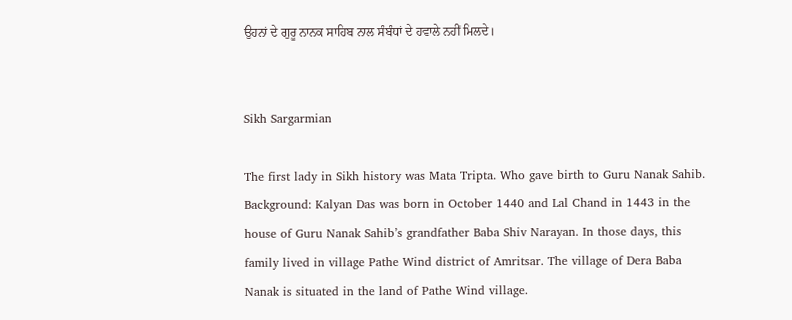ਉਹਨਾਂ ਦੇ ਗੁਰੂ ਨਾਨਕ ਸਾਹਿਬ ਨਾਲ ਸੰਬੰਧਾਂ ਦੇ ਹਵਾਲੇ ਨਹੀਂ ਮਿਲਦੇ।


Sikh Sargarmian

The first lady in Sikh history was Mata Tripta. Who gave birth to Guru Nanak Sahib.
Background: Kalyan Das was born in October 1440 and Lal Chand in 1443 in the house of Guru Nanak Sahib’s grandfather Baba Shiv Narayan. In those days, this family lived in village Pathe Wind district of Amritsar. The village of Dera Baba Nanak is situated in the land of Pathe Wind village.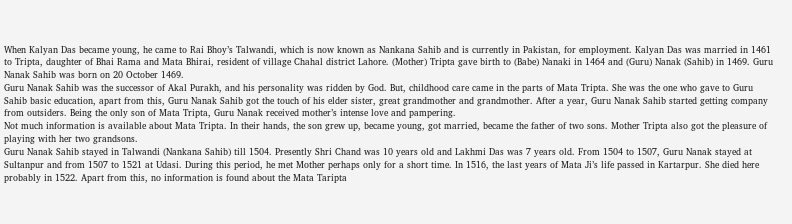When Kalyan Das became young, he came to Rai Bhoy’s Talwandi, which is now known as Nankana Sahib and is currently in Pakistan, for employment. Kalyan Das was married in 1461 to Tripta, daughter of Bhai Rama and Mata Bhirai, resident of village Chahal district Lahore. (Mother) Tripta gave birth to (Babe) Nanaki in 1464 and (Guru) Nanak (Sahib) in 1469. Guru Nanak Sahib was born on 20 October 1469.
Guru Nanak Sahib was the successor of Akal Purakh, and his personality was ridden by God. But, childhood care came in the parts of Mata Tripta. She was the one who gave to Guru Sahib basic education, apart from this, Guru Nanak Sahib got the touch of his elder sister, great grandmother and grandmother. After a year, Guru Nanak Sahib started getting company from outsiders. Being the only son of Mata Tripta, Guru Nanak received mother’s intense love and pampering.
Not much information is available about Mata Tripta. In their hands, the son grew up, became young, got married, became the father of two sons. Mother Tripta also got the pleasure of playing with her two grandsons.
Guru Nanak Sahib stayed in Talwandi (Nankana Sahib) till 1504. Presently Shri Chand was 10 years old and Lakhmi Das was 7 years old. From 1504 to 1507, Guru Nanak stayed at Sultanpur and from 1507 to 1521 at Udasi. During this period, he met Mother perhaps only for a short time. In 1516, the last years of Mata Ji’s life passed in Kartarpur. She died here probably in 1522. Apart from this, no information is found about the Mata Taripta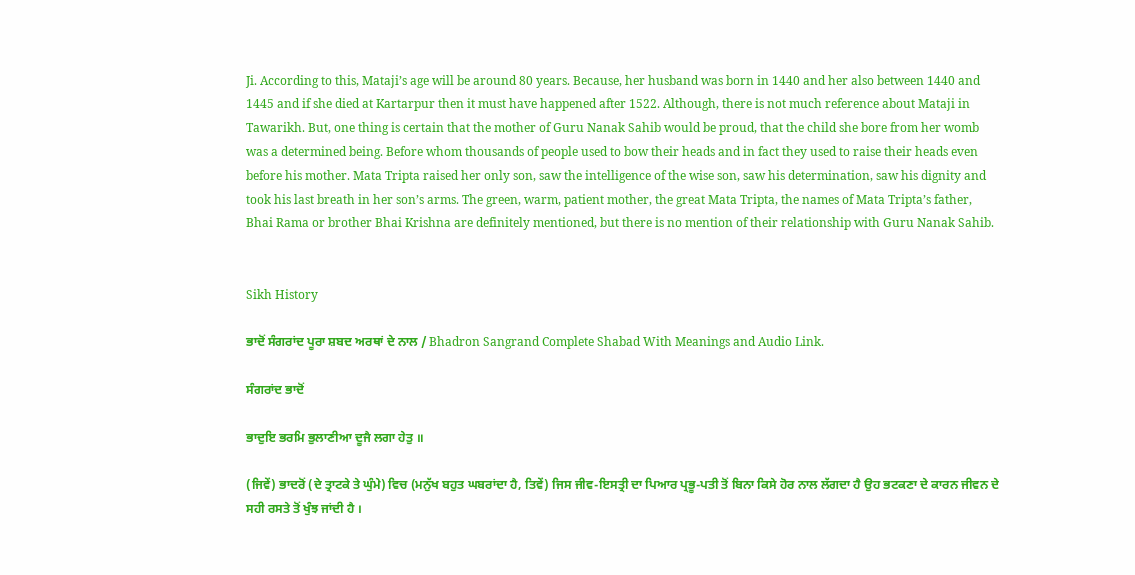Ji. According to this, Mataji’s age will be around 80 years. Because, her husband was born in 1440 and her also between 1440 and 1445 and if she died at Kartarpur then it must have happened after 1522. Although, there is not much reference about Mataji in Tawarikh. But, one thing is certain that the mother of Guru Nanak Sahib would be proud, that the child she bore from her womb was a determined being. Before whom thousands of people used to bow their heads and in fact they used to raise their heads even before his mother. Mata Tripta raised her only son, saw the intelligence of the wise son, saw his determination, saw his dignity and took his last breath in her son’s arms. The green, warm, patient mother, the great Mata Tripta, the names of Mata Tripta’s father, Bhai Rama or brother Bhai Krishna are definitely mentioned, but there is no mention of their relationship with Guru Nanak Sahib.


Sikh History

ਭਾਦੋਂ ਸੰਗਰਾਂਦ ਪੂਰਾ ਸ਼ਬਦ ਅਰਥਾਂ ਦੇ ਨਾਲ / Bhadron Sangrand Complete Shabad With Meanings and Audio Link.

ਸੰਗਰਾਂਦ ਭਾਦੋਂ

ਭਾਦੁਇ ਭਰਮਿ ਭੁਲਾਣੀਆ ਦੂਜੈ ਲਗਾ ਹੇਤੁ ॥

(ਜਿਵੇਂ) ਭਾਦਰੋਂ (ਦੇ ਤ੍ਰਾਟਕੇ ਤੇ ਘੁੰਮੇ) ਵਿਚ (ਮਨੁੱਖ ਬਹੁਤ ਘਬਰਾਂਦਾ ਹੈ, ਤਿਵੇਂ) ਜਿਸ ਜੀਵ-ਇਸਤ੍ਰੀ ਦਾ ਪਿਆਰ ਪ੍ਰਭੂ-ਪਤੀ ਤੋਂ ਬਿਨਾ ਕਿਸੇ ਹੋਰ ਨਾਲ ਲੱਗਦਾ ਹੈ ਉਹ ਭਟਕਣਾ ਦੇ ਕਾਰਨ ਜੀਵਨ ਦੇ ਸਹੀ ਰਸਤੇ ਤੋਂ ਖੁੰਝ ਜਾਂਦੀ ਹੈ ।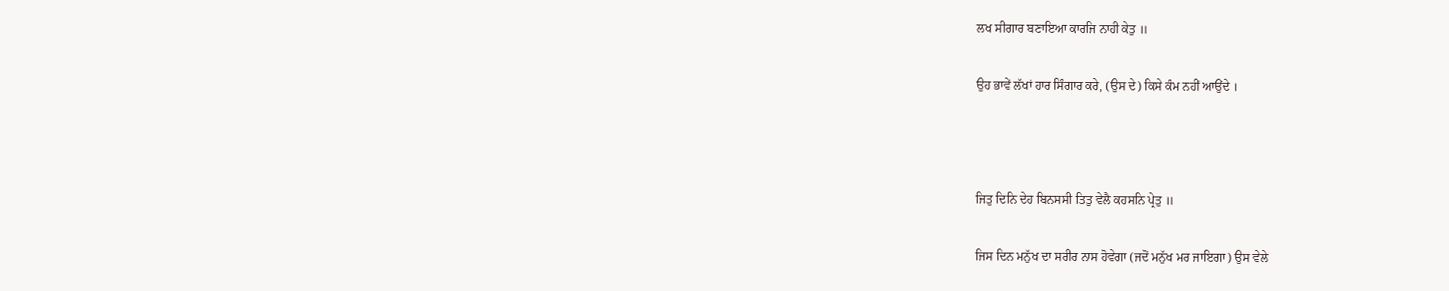ਲਖ ਸੀਗਾਰ ਬਣਾਇਆ ਕਾਰਜਿ ਨਾਹੀ ਕੇਤੁ ॥

ਉਹ ਭਾਵੇਂ ਲੱਖਾਂ ਹਾਰ ਸਿੰਗਾਰ ਕਰੇ, (ਉਸ ਦੇ) ਕਿਸੇ ਕੰਮ ਨਹੀਂ ਆਉਂਦੇ ।



ਜਿਤੁ ਦਿਨਿ ਦੇਹ ਬਿਨਸਸੀ ਤਿਤੁ ਵੇਲੈ ਕਹਸਨਿ ਪ੍ਰੇਤੁ ॥

ਜਿਸ ਦਿਨ ਮਨੁੱਖ ਦਾ ਸਰੀਰ ਨਾਸ ਹੋਵੇਗਾ (ਜਦੋਂ ਮਨੁੱਖ ਮਰ ਜਾਇਗਾ) ਉਸ ਵੇਲੇ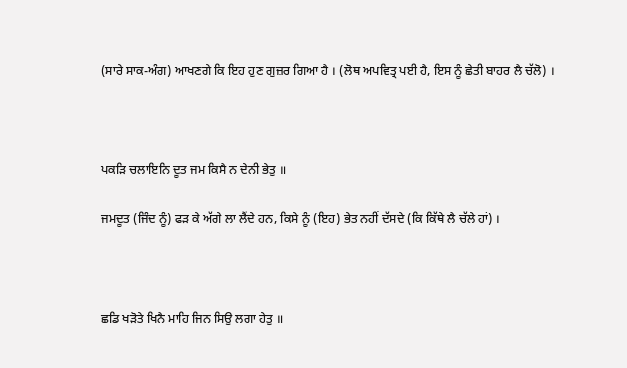(ਸਾਰੇ ਸਾਕ-ਅੰਗ) ਆਖਣਗੇ ਕਿ ਇਹ ਹੁਣ ਗੁਜ਼ਰ ਗਿਆ ਹੈ । (ਲੋਥ ਅਪਵਿਤ੍ਰ ਪਈ ਹੈ, ਇਸ ਨੂੰ ਛੇਤੀ ਬਾਹਰ ਲੈ ਚੱਲੋ) ।



ਪਕੜਿ ਚਲਾਇਨਿ ਦੂਤ ਜਮ ਕਿਸੈ ਨ ਦੇਨੀ ਭੇਤੁ ॥

ਜਮਦੂਤ (ਜਿੰਦ ਨੂੰ) ਫੜ ਕੇ ਅੱਗੇ ਲਾ ਲੈਂਦੇ ਹਨ, ਕਿਸੇ ਨੂੰ (ਇਹ) ਭੇਤ ਨਹੀਂ ਦੱਸਦੇ (ਕਿ ਕਿੱਥੇ ਲੈ ਚੱਲੇ ਹਾਂ) ।



ਛਡਿ ਖੜੋਤੇ ਖਿਨੈ ਮਾਹਿ ਜਿਨ ਸਿਉ ਲਗਾ ਹੇਤੁ ॥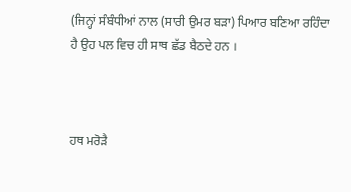(ਜਿਨ੍ਹਾਂ ਸੰਬੰਧੀਆਂ ਨਾਲ (ਸਾਰੀ ਉਮਰ ਬੜਾ) ਪਿਆਰ ਬਣਿਆ ਰਹਿੰਦਾ ਹੈ ਉਹ ਪਲ ਵਿਚ ਹੀ ਸਾਥ ਛੱਡ ਬੈਠਦੇ ਹਨ ।



ਹਥ ਮਰੋੜੈ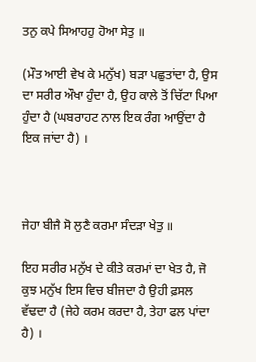ਤਨੁ ਕਪੇ ਸਿਆਹਹੁ ਹੋਆ ਸੇਤੁ ॥

(ਮੌਤ ਆਈ ਵੇਖ ਕੇ ਮਨੁੱਖ) ਬੜਾ ਪਛੁਤਾਂਦਾ ਹੈ, ਉਸ ਦਾ ਸਰੀਰ ਔਖਾ ਹੁੰਦਾ ਹੈ, ਉਹ ਕਾਲੇ ਤੋਂ ਚਿੱਟਾ ਪਿਆ ਹੁੰਦਾ ਹੈ (ਘਬਰਾਹਟ ਨਾਲ ਇਕ ਰੰਗ ਆਉਂਦਾ ਹੈ ਇਕ ਜਾਂਦਾ ਹੈ) ।



ਜੇਹਾ ਬੀਜੈ ਸੋ ਲੁਣੈ ਕਰਮਾ ਸੰਦੜਾ ਖੇਤੁ ॥

ਇਹ ਸਰੀਰ ਮਨੁੱਖ ਦੇ ਕੀਤੇ ਕਰਮਾਂ ਦਾ ਖੇਤ ਹੈ, ਜੋ ਕੁਝ ਮਨੁੱਖ ਇਸ ਵਿਚ ਬੀਜਦਾ ਹੈ ਉਹੀ ਫ਼ਸਲ ਵੱਢਦਾ ਹੈ (ਜੇਹੇ ਕਰਮ ਕਰਦਾ ਹੈ, ਤੇਹਾ ਫਲ ਪਾਂਦਾ ਹੈ) ।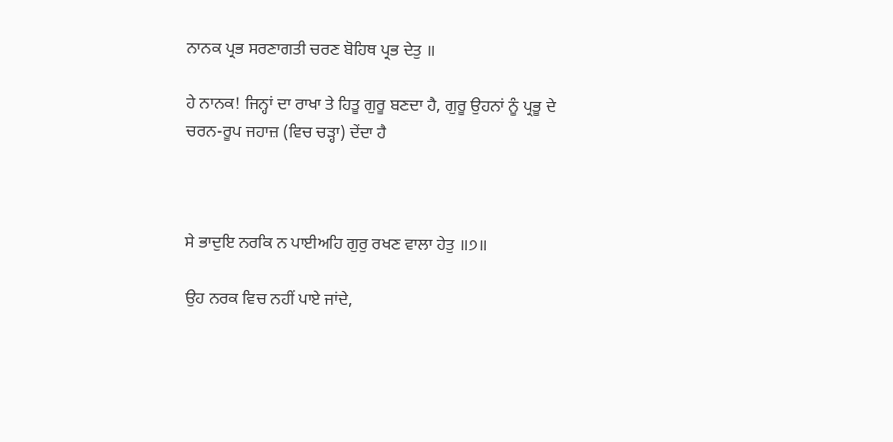ਨਾਨਕ ਪ੍ਰਭ ਸਰਣਾਗਤੀ ਚਰਣ ਬੋਹਿਥ ਪ੍ਰਭ ਦੇਤੁ ॥

ਹੇ ਨਾਨਕ! ਜਿਨ੍ਹਾਂ ਦਾ ਰਾਖਾ ਤੇ ਹਿਤੂ ਗੁਰੂ ਬਣਦਾ ਹੈ, ਗੁਰੂ ਉਹਨਾਂ ਨੂੰ ਪ੍ਰਭੂ ਦੇ ਚਰਨ-ਰੂਪ ਜਹਾਜ਼ (ਵਿਚ ਚੜ੍ਹਾ) ਦੇਂਦਾ ਹੈ



ਸੇ ਭਾਦੁਇ ਨਰਕਿ ਨ ਪਾਈਅਹਿ ਗੁਰੁ ਰਖਣ ਵਾਲਾ ਹੇਤੁ ॥੭॥

ਉਹ ਨਰਕ ਵਿਚ ਨਹੀਂ ਪਾਏ ਜਾਂਦੇ,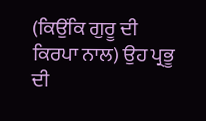(ਕਿਉਂਕਿ ਗੁਰੂ ਦੀ ਕਿਰਪਾ ਨਾਲ) ਉਹ ਪ੍ਰਭੂ ਦੀ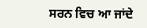ਸਰਨ ਵਿਚ ਆ ਜਾਂਦੇ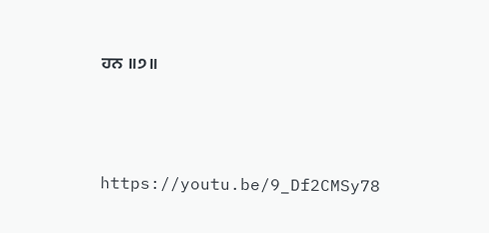ਹਨ ॥੭॥




https://youtu.be/9_Df2CMSy78